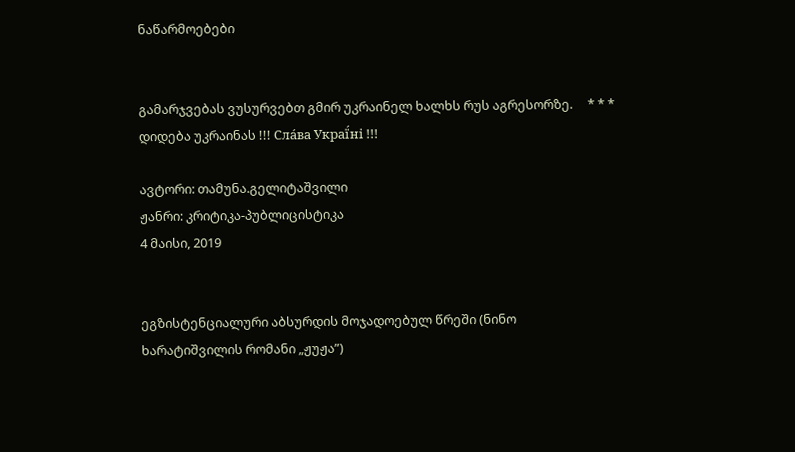ნაწარმოებები


გამარჯვებას ვუსურვებთ გმირ უკრაინელ ხალხს რუს აგრესორზე.     * * *     დიდება უკრაინას !!! Сла́ва Украї́ні !!!

ავტორი: თამუნა.გელიტაშვილი
ჟანრი: კრიტიკა-პუბლიცისტიკა
4 მაისი, 2019


ეგზისტენციალური აბსურდის მოჯადოებულ წრეში (ნინო ხარატიშვილის რომანი „ჟუჟა”)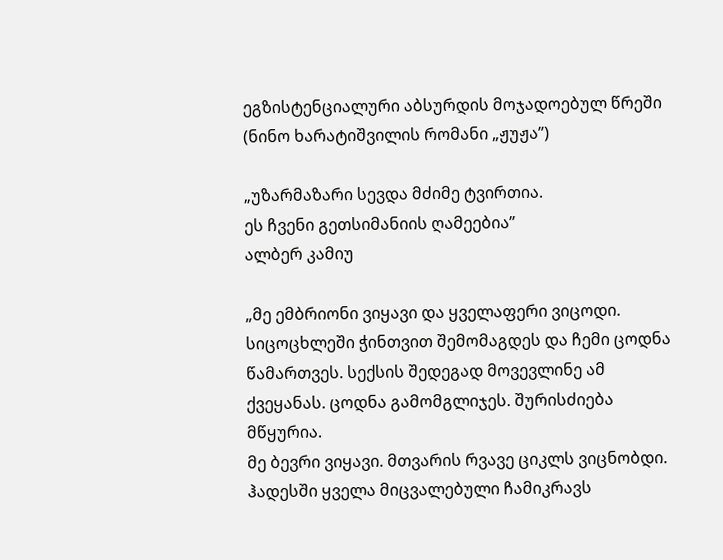ეგზისტენციალური აბსურდის მოჯადოებულ წრეში
(ნინო ხარატიშვილის რომანი „ჟუჟა”)

„უზარმაზარი სევდა მძიმე ტვირთია.
ეს ჩვენი გეთსიმანიის ღამეებია”
ალბერ კამიუ

„მე ემბრიონი ვიყავი და ყველაფერი ვიცოდი. სიცოცხლეში ჭინთვით შემომაგდეს და ჩემი ცოდნა წამართვეს. სექსის შედეგად მოვევლინე ამ ქვეყანას. ცოდნა გამომგლიჯეს. შურისძიება მწყურია.
მე ბევრი ვიყავი. მთვარის რვავე ციკლს ვიცნობდი. ჰადესში ყველა მიცვალებული ჩამიკრავს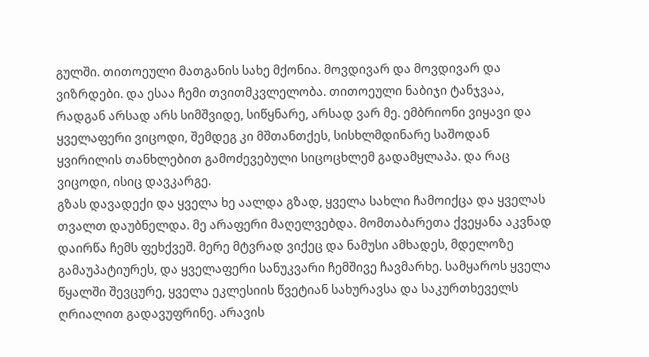გულში. თითოეული მათგანის სახე მქონია. მოვდივარ და მოვდივარ და ვიზრდები. და ესაა ჩემი თვითმკვლელობა. თითოეული ნაბიჯი ტანჯვაა, რადგან არსად არს სიმშვიდე, სიწყნარე, არსად ვარ მე. ემბრიონი ვიყავი და ყველაფერი ვიცოდი, შემდეგ კი მშთანთქეს, სისხლმდინარე საშოდან ყვირილის თანხლებით გამოძევებული სიცოცხლემ გადამყლაპა. და რაც ვიცოდი, ისიც დავკარგე.
გზას დავადექი და ყველა ხე აალდა გზად, ყველა სახლი ჩამოიქცა და ყველას თვალთ დაუბნელდა. მე არაფერი მაღელვებდა. მომთაბარეთა ქვეყანა აკვნად დაირწა ჩემს ფეხქვეშ. მერე მტვრად ვიქეც და ნამუსი ამხადეს, მდელოზე გამაუპატიურეს, და ყველაფერი სანუკვარი ჩემშივე ჩავმარხე. სამყაროს ყველა წყალში შევცურე, ყველა ეკლესიის წვეტიან სახურავსა და საკურთხეველს ღრიალით გადავუფრინე. არავის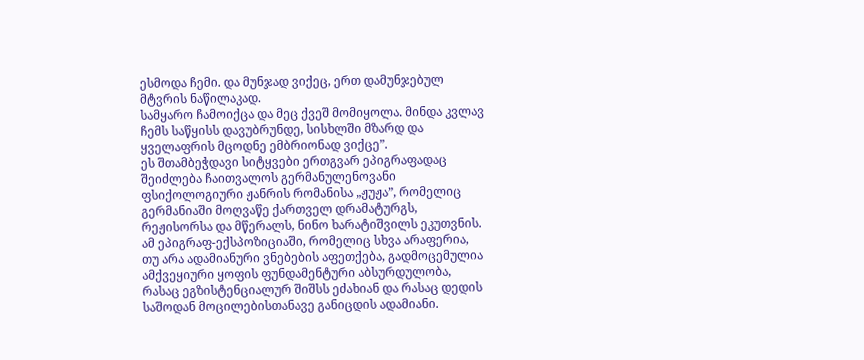ესმოდა ჩემი. და მუნჯად ვიქეც, ერთ დამუნჯებულ მტვრის ნაწილაკად.
სამყარო ჩამოიქცა და მეც ქვეშ მომიყოლა. მინდა კვლავ ჩემს საწყისს დავუბრუნდე, სისხლში მზარდ და ყველაფრის მცოდნე ემბრიონად ვიქცე”.
ეს შთამბეჭდავი სიტყვები ერთგვარ ეპიგრაფადაც შეიძლება ჩაითვალოს გერმანულენოვანი ფსიქოლოგიური ჟანრის რომანისა „ჟუჟა”, რომელიც გერმანიაში მოღვაწე ქართველ დრამატურგს, რეჟისორსა და მწერალს, ნინო ხარატიშვილს ეკუთვნის. ამ ეპიგრაფ-ექსპოზიციაში, რომელიც სხვა არაფერია, თუ არა ადამიანური ვნებების აფეთქება, გადმოცემულია ამქვეყიური ყოფის ფუნდამენტური აბსურდულობა, რასაც ეგზისტენციალურ შიშსს ეძახიან და რასაც დედის საშოდან მოცილებისთანავე განიცდის ადამიანი.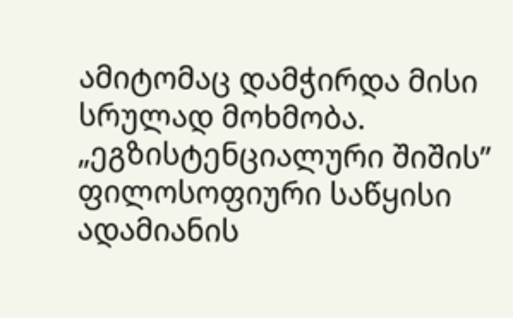ამიტომაც დამჭირდა მისი სრულად მოხმობა.
„ეგზისტენციალური შიშის” ფილოსოფიური საწყისი ადამიანის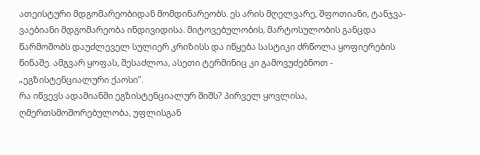ათეისტური მდგომარეობიდან მომდინარეობს. ეს არის მღელვარე, შფოთიანი, ტანჯვა-ვაებიანი მდგომარეობა ინდივიდისა. მიტოვებულობის, მარტოსულობის განცდა წარმოშობს დაუძლეველ სულიერ კრიზისს და იწყება სასტიკი ძრწოლა ყოფიერების წინაშე. ამგვარ ყოფას, შესაძლოა, ასეთი ტერმინიც კი გამოვუძებნოთ - „ეგზისტენციალური ქაოსი”.
რა იწვევს ადამიანში ეგზისტენციალურ შიშს? პირველ ყოვლისა, ღმერთსმოშორებულობა, უფლისგან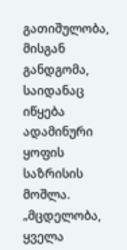გათიშულობა, მისგან განდგომა, საიდანაც იწყება ადამინური ყოფის საზრისის მოშლა.
„მცდელობა, ყველა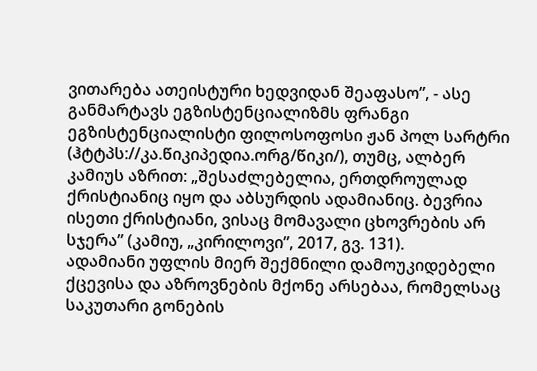ვითარება ათეისტური ხედვიდან შეაფასო”, - ასე განმარტავს ეგზისტენციალიზმს ფრანგი ეგზისტენციალისტი ფილოსოფოსი ჟან პოლ სარტრი (ჰტტპს://კა.წიკიპედია.ორგ/წიკი/), თუმც, ალბერ კამიუს აზრით: „შესაძლებელია, ერთდროულად ქრისტიანიც იყო და აბსურდის ადამიანიც. ბევრია ისეთი ქრისტიანი, ვისაც მომავალი ცხოვრების არ სჯერა” (კამიუ, „კირილოვი”, 2017, გვ. 131).
ადამიანი უფლის მიერ შექმნილი დამოუკიდებელი ქცევისა და აზროვნების მქონე არსებაა, რომელსაც საკუთარი გონების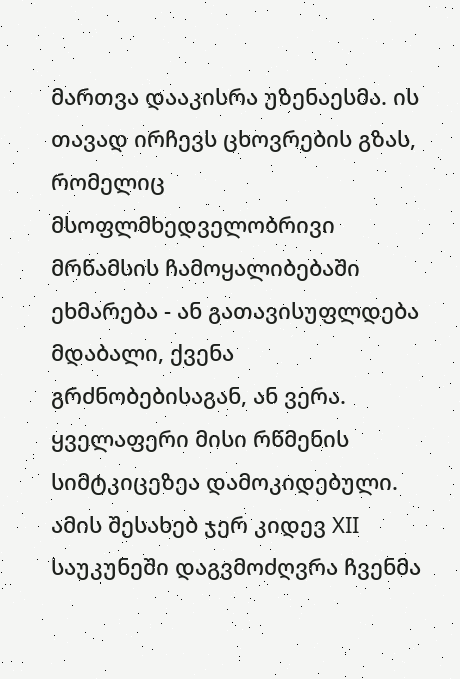მართვა დააკისრა უზენაესმა. ის თავად ირჩევს ცხოვრების გზას, რომელიც მსოფლმხედველობრივი მრწამსის ჩამოყალიბებაში ეხმარება - ან გათავისუფლდება მდაბალი, ქვენა გრძნობებისაგან, ან ვერა. ყველაფერი მისი რწმენის სიმტკიცეზეა დამოკიდებული. ამის შესახებ ჯერ კიდევ XII საუკუნეში დაგვმოძღვრა ჩვენმა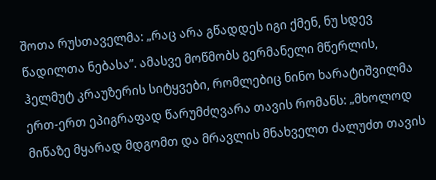შოთა რუსთაველმა: „რაც არა გწადდეს იგი ქმენ, ნუ სდევ წადილთა ნებასა”. ამასვე მოწმობს გერმანელი მწერლის, ჰელმუტ კრაუზერის სიტყვები, რომლებიც ნინო ხარატიშვილმა ერთ-ერთ ეპიგრაფად წარუმძღვარა თავის რომანს: „მხოლოდ მიწაზე მყარად მდგომთ და მრავლის მნახველთ ძალუძთ თავის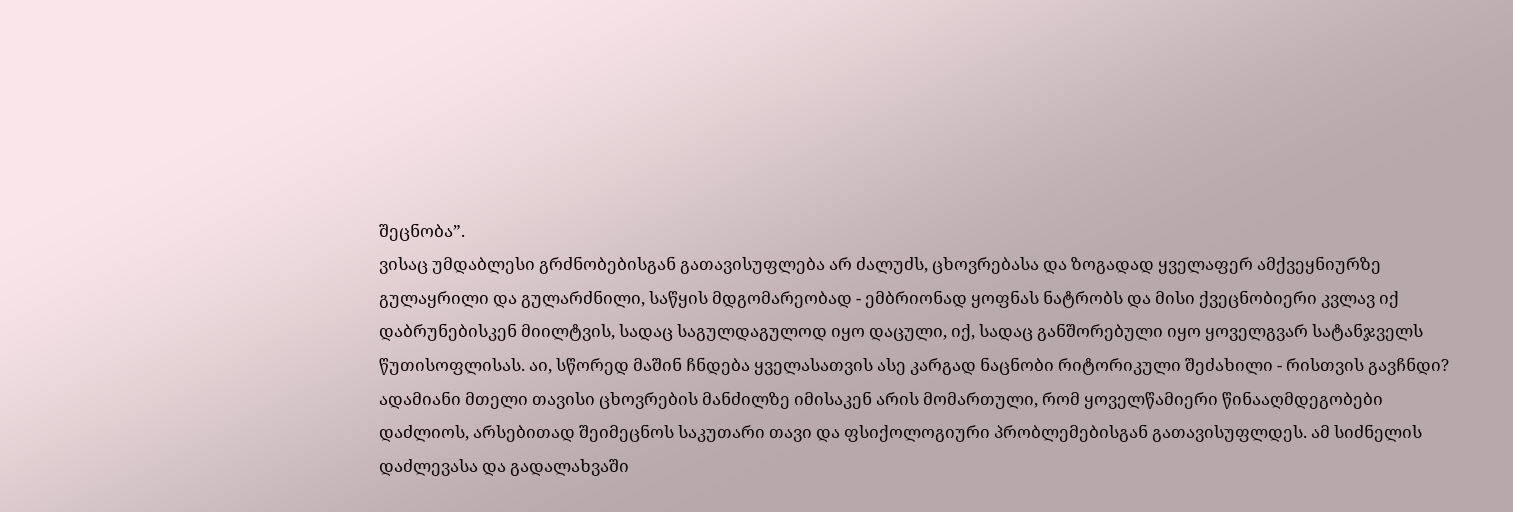შეცნობა”.
ვისაც უმდაბლესი გრძნობებისგან გათავისუფლება არ ძალუძს, ცხოვრებასა და ზოგადად ყველაფერ ამქვეყნიურზე გულაყრილი და გულარძნილი, საწყის მდგომარეობად - ემბრიონად ყოფნას ნატრობს და მისი ქვეცნობიერი კვლავ იქ დაბრუნებისკენ მიილტვის, სადაც საგულდაგულოდ იყო დაცული, იქ, სადაც განშორებული იყო ყოველგვარ სატანჯველს წუთისოფლისას. აი, სწორედ მაშინ ჩნდება ყველასათვის ასე კარგად ნაცნობი რიტორიკული შეძახილი - რისთვის გავჩნდი?
ადამიანი მთელი თავისი ცხოვრების მანძილზე იმისაკენ არის მომართული, რომ ყოველწამიერი წინააღმდეგობები დაძლიოს, არსებითად შეიმეცნოს საკუთარი თავი და ფსიქოლოგიური პრობლემებისგან გათავისუფლდეს. ამ სიძნელის დაძლევასა და გადალახვაში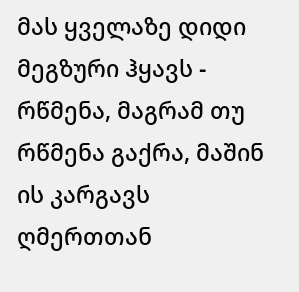მას ყველაზე დიდი მეგზური ჰყავს - რწმენა, მაგრამ თუ რწმენა გაქრა, მაშინ ის კარგავს ღმერთთან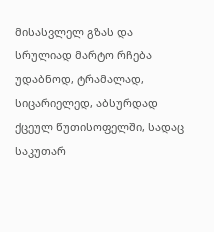მისასვლელ გზას და სრულიად მარტო რჩება უდაბნოდ, ტრამალად, სიცარიელედ, აბსურდად ქცეულ წუთისოფელში, სადაც საკუთარ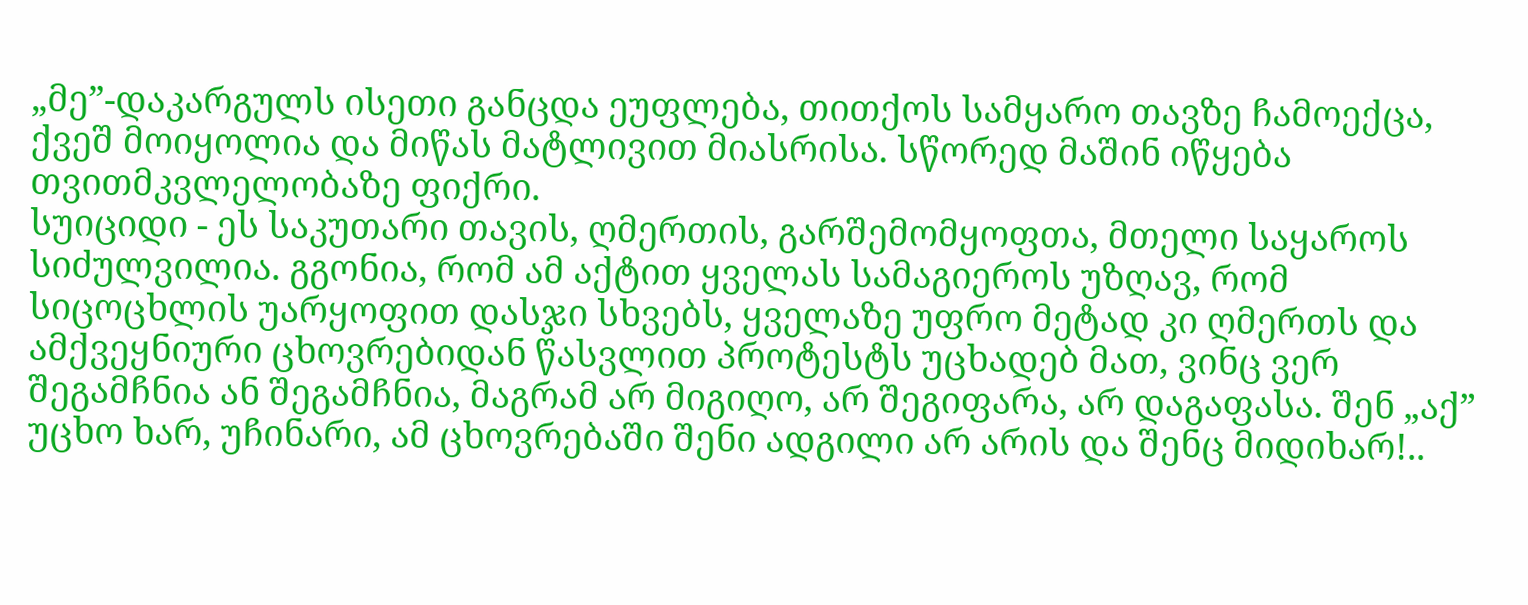„მე”-დაკარგულს ისეთი განცდა ეუფლება, თითქოს სამყარო თავზე ჩამოექცა, ქვეშ მოიყოლია და მიწას მატლივით მიასრისა. სწორედ მაშინ იწყება თვითმკვლელობაზე ფიქრი.
სუიციდი - ეს საკუთარი თავის, ღმერთის, გარშემომყოფთა, მთელი საყაროს სიძულვილია. გგონია, რომ ამ აქტით ყველას სამაგიეროს უზღავ, რომ სიცოცხლის უარყოფით დასჯი სხვებს, ყველაზე უფრო მეტად კი ღმერთს და ამქვეყნიური ცხოვრებიდან წასვლით პროტესტს უცხადებ მათ, ვინც ვერ შეგამჩნია ან შეგამჩნია, მაგრამ არ მიგიღო, არ შეგიფარა, არ დაგაფასა. შენ „აქ” უცხო ხარ, უჩინარი, ამ ცხოვრებაში შენი ადგილი არ არის და შენც მიდიხარ!..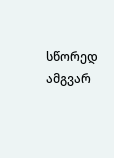სწორედ ამგვარ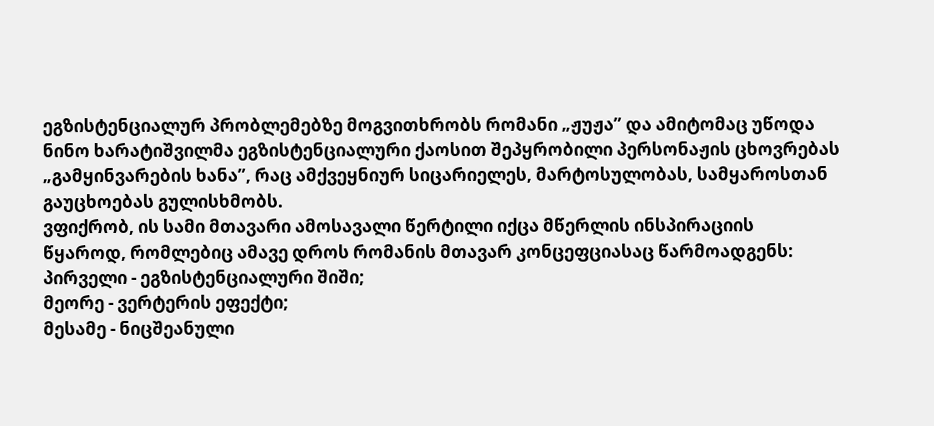ეგზისტენციალურ პრობლემებზე მოგვითხრობს რომანი „ჟუჟა” და ამიტომაც უწოდა ნინო ხარატიშვილმა ეგზისტენციალური ქაოსით შეპყრობილი პერსონაჟის ცხოვრებას „გამყინვარების ხანა”, რაც ამქვეყნიურ სიცარიელეს, მარტოსულობას, სამყაროსთან გაუცხოებას გულისხმობს.
ვფიქრობ, ის სამი მთავარი ამოსავალი წერტილი იქცა მწერლის ინსპირაციის წყაროდ, რომლებიც ამავე დროს რომანის მთავარ კონცეფციასაც წარმოადგენს:
პირველი - ეგზისტენციალური შიში;
მეორე - ვერტერის ეფექტი;
მესამე - ნიცშეანული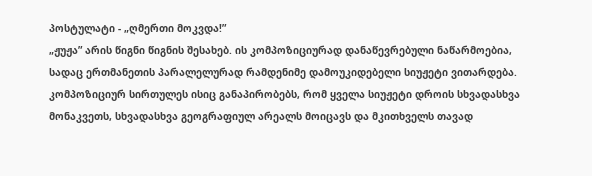პოსტულატი - „ღმერთი მოკვდა!”
„ჟუჟა” არის წიგნი წიგნის შესახებ. ის კომპოზიციურად დანაწევრებული ნაწარმოებია, სადაც ერთმანეთის პარალელურად რამდენიმე დამოუკიდებელი სიუჟეტი ვითარდება. კომპოზიციურ სირთულეს ისიც განაპირობებს, რომ ყველა სიუჟეტი დროის სხვადასხვა მონაკვეთს, სხვადასხვა გეოგრაფიულ არეალს მოიცავს და მკითხველს თავად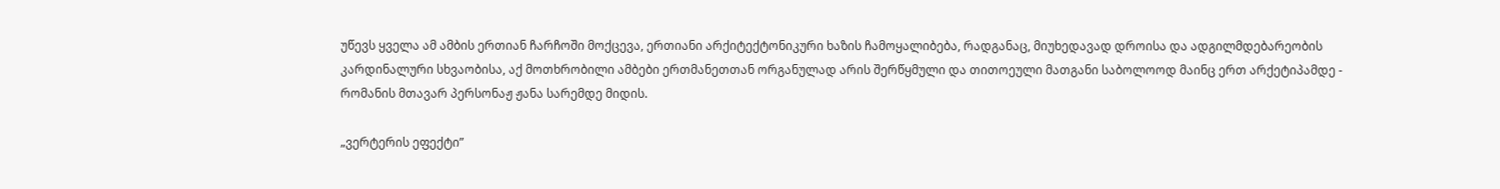უწევს ყველა ამ ამბის ერთიან ჩარჩოში მოქცევა, ერთიანი არქიტექტონიკური ხაზის ჩამოყალიბება, რადგანაც, მიუხედავად დროისა და ადგილმდებარეობის კარდინალური სხვაობისა, აქ მოთხრობილი ამბები ერთმანეთთან ორგანულად არის შერწყმული და თითოეული მათგანი საბოლოოდ მაინც ერთ არქეტიპამდე - რომანის მთავარ პერსონაჟ ჟანა სარემდე მიდის.

„ვერტერის ეფექტი”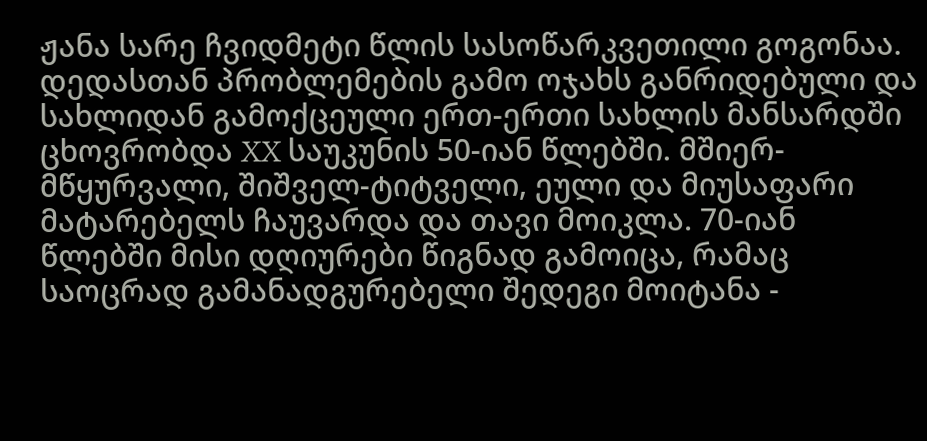ჟანა სარე ჩვიდმეტი წლის სასოწარკვეთილი გოგონაა. დედასთან პრობლემების გამო ოჯახს განრიდებული და სახლიდან გამოქცეული ერთ-ერთი სახლის მანსარდში ცხოვრობდა XX საუკუნის 50-იან წლებში. მშიერ-მწყურვალი, შიშველ-ტიტველი, ეული და მიუსაფარი მატარებელს ჩაუვარდა და თავი მოიკლა. 70-იან წლებში მისი დღიურები წიგნად გამოიცა, რამაც საოცრად გამანადგურებელი შედეგი მოიტანა -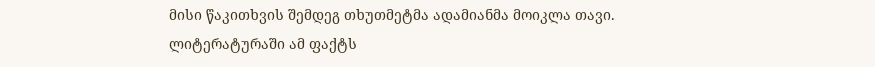მისი წაკითხვის შემდეგ თხუთმეტმა ადამიანმა მოიკლა თავი.
ლიტერატურაში ამ ფაქტს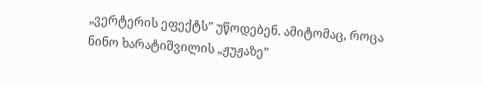„ვერტერის ეფექტს” უწოდებენ. ამიტომაც, როცა ნინო ხარატიშვილის „ჟუჟაზე”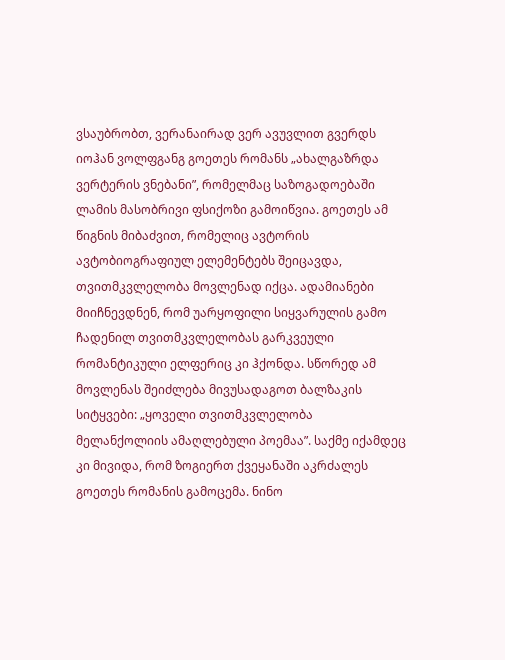ვსაუბრობთ, ვერანაირად ვერ ავუვლით გვერდს იოჰან ვოლფგანგ გოეთეს რომანს „ახალგაზრდა ვერტერის ვნებანი”, რომელმაც საზოგადოებაში ლამის მასობრივი ფსიქოზი გამოიწვია. გოეთეს ამ წიგნის მიბაძვით, რომელიც ავტორის ავტობიოგრაფიულ ელემენტებს შეიცავდა, თვითმკვლელობა მოვლენად იქცა. ადამიანები მიიჩნევდნენ, რომ უარყოფილი სიყვარულის გამო ჩადენილ თვითმკვლელობას გარკვეული რომანტიკული ელფერიც კი ჰქონდა. სწორედ ამ მოვლენას შეიძლება მივუსადაგოთ ბალზაკის სიტყვები: „ყოველი თვითმკვლელობა მელანქოლიის ამაღლებული პოემაა”. საქმე იქამდეც კი მივიდა, რომ ზოგიერთ ქვეყანაში აკრძალეს გოეთეს რომანის გამოცემა. ნინო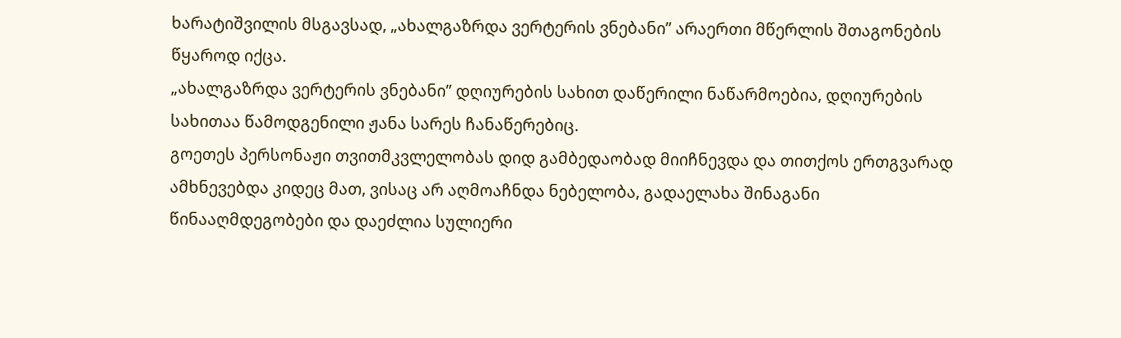ხარატიშვილის მსგავსად, „ახალგაზრდა ვერტერის ვნებანი” არაერთი მწერლის შთაგონების წყაროდ იქცა.
„ახალგაზრდა ვერტერის ვნებანი” დღიურების სახით დაწერილი ნაწარმოებია, დღიურების სახითაა წამოდგენილი ჟანა სარეს ჩანაწერებიც.
გოეთეს პერსონაჟი თვითმკვლელობას დიდ გამბედაობად მიიჩნევდა და თითქოს ერთგვარად ამხნევებდა კიდეც მათ, ვისაც არ აღმოაჩნდა ნებელობა, გადაელახა შინაგანი წინააღმდეგობები და დაეძლია სულიერი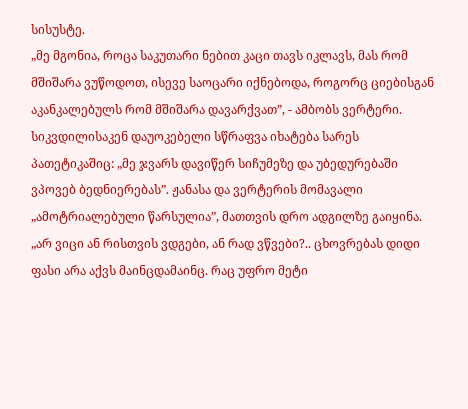სისუსტე.
„მე მგონია, როცა საკუთარი ნებით კაცი თავს იკლავს, მას რომ მშიშარა ვუწოდოთ, ისევე საოცარი იქნებოდა, როგორც ციებისგან აკანკალებულს რომ მშიშარა დავარქვათ”, - ამბობს ვერტერი. სიკვდილისაკენ დაუოკებელი სწრაფვა იხატება სარეს პათეტიკაშიც: „მე ჯვარს დავიწერ სიჩუმეზე და უბედურებაში ვპოვებ ბედნიერებას”. ჟანასა და ვერტერის მომავალი „ამოტრიალებული წარსულია”, მათთვის დრო ადგილზე გაიყინა. „არ ვიცი ან რისთვის ვდგები, ან რად ვწვები?.. ცხოვრებას დიდი ფასი არა აქვს მაინცდამაინც. რაც უფრო მეტი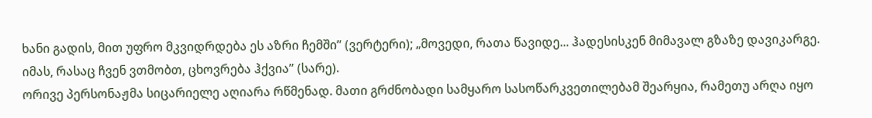ხანი გადის, მით უფრო მკვიდრდება ეს აზრი ჩემში” (ვერტერი); „მოვედი, რათა წავიდე... ჰადესისკენ მიმავალ გზაზე დავიკარგე. იმას, რასაც ჩვენ ვთმობთ, ცხოვრება ჰქვია” (სარე).
ორივე პერსონაჟმა სიცარიელე აღიარა რწმენად. მათი გრძნობადი სამყარო სასოწარკვეთილებამ შეარყია, რამეთუ არღა იყო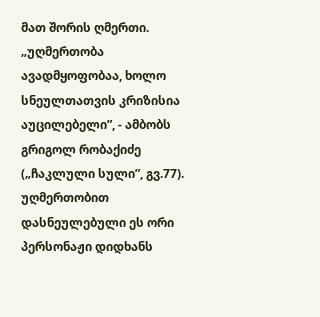მათ შორის ღმერთი. „უღმერთობა ავადმყოფობაა, ხოლო სნეულთათვის კრიზისია აუცილებელი”, - ამბობს გრიგოლ რობაქიძე („ჩაკლული სული”, გვ.77). უღმერთობით დასნეულებული ეს ორი პერსონაჟი დიდხანს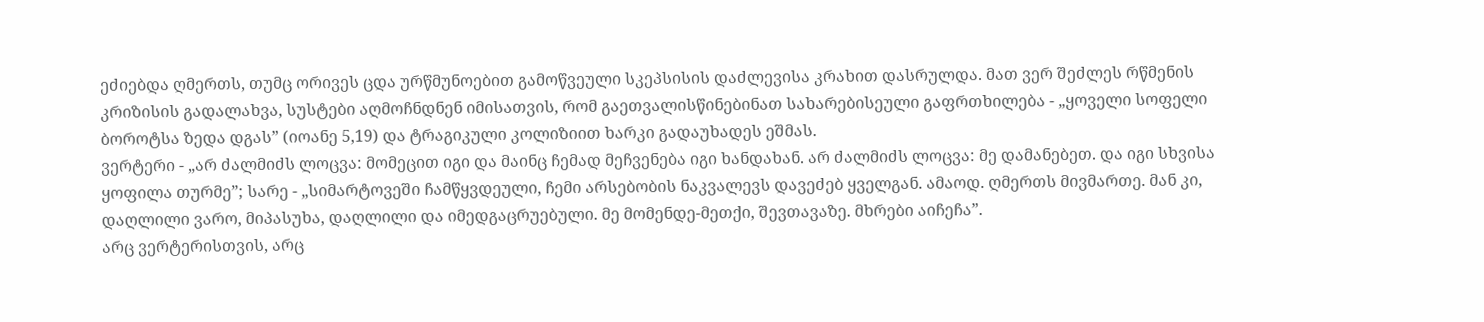ეძიებდა ღმერთს, თუმც ორივეს ცდა ურწმუნოებით გამოწვეული სკეპსისის დაძლევისა კრახით დასრულდა. მათ ვერ შეძლეს რწმენის კრიზისის გადალახვა, სუსტები აღმოჩნდნენ იმისათვის, რომ გაეთვალისწინებინათ სახარებისეული გაფრთხილება - „ყოველი სოფელი ბოროტსა ზედა დგას” (იოანე 5,19) და ტრაგიკული კოლიზიით ხარკი გადაუხადეს ეშმას.
ვერტერი - „არ ძალმიძს ლოცვა: მომეცით იგი და მაინც ჩემად მეჩვენება იგი ხანდახან. არ ძალმიძს ლოცვა: მე დამანებეთ. და იგი სხვისა ყოფილა თურმე”; სარე - „სიმარტოვეში ჩამწყვდეული, ჩემი არსებობის ნაკვალევს დავეძებ ყველგან. ამაოდ. ღმერთს მივმართე. მან კი, დაღლილი ვარო, მიპასუხა, დაღლილი და იმედგაცრუებული. მე მომენდე-მეთქი, შევთავაზე. მხრები აიჩეჩა”.
არც ვერტერისთვის, არც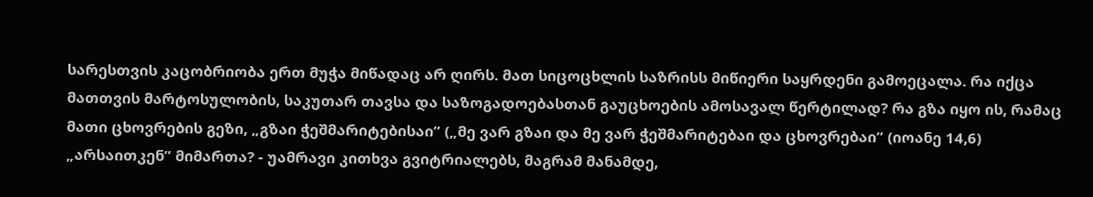სარესთვის კაცობრიობა ერთ მუჭა მიწადაც არ ღირს. მათ სიცოცხლის საზრისს მიწიერი საყრდენი გამოეცალა. რა იქცა მათთვის მარტოსულობის, საკუთარ თავსა და საზოგადოებასთან გაუცხოების ამოსავალ წერტილად? რა გზა იყო ის, რამაც მათი ცხოვრების გეზი, „გზაი ჭეშმარიტებისაი” („მე ვარ გზაი და მე ვარ ჭეშმარიტებაი და ცხოვრებაი” (იოანე 14,6) „არსაითკენ” მიმართა? - უამრავი კითხვა გვიტრიალებს, მაგრამ მანამდე,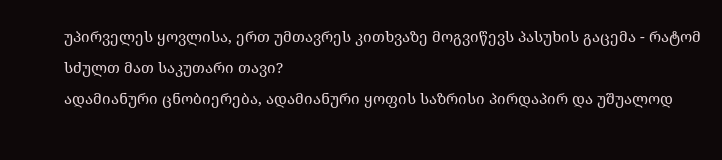უპირველეს ყოვლისა, ერთ უმთავრეს კითხვაზე მოგვიწევს პასუხის გაცემა - რატომ სძულთ მათ საკუთარი თავი?
ადამიანური ცნობიერება, ადამიანური ყოფის საზრისი პირდაპირ და უშუალოდ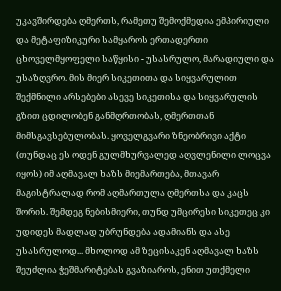უკავშირდება ღმერთს, რამეთუ შემოქმედია ემპირიული და მეტაფიზიკური სამყაროს ერთადერთი ცხოველმყოფელი საწყისი - უსასრულო, მარადიული და უსაზღვრო. მის მიერ სიკეთითა და სიყვარულით შექმნილი არსებები ასევე სიკეთისა და სიყვარულის გზით ცდილობენ განმღრთობას, ღმერთთან მიმსგავსებულობას. ყოველგვარი ზნეობრივი აქტი (თუნდაც ეს ოდენ გულმხურვალედ აღვლენილი ლოცვა იყოს) იმ აღმავალ ხაზს მიემართება, მთავარ მაგისტრალად რომ აღმართულა ღმერთსა და კაცს შორის. შემდეგ ნებისმიერი, თუნდ უმცირესი სიკეთეც კი უდიდეს მადლად უბრუნდება ადამიანს და ასე უსასრულოდ... მხოლოდ ამ ზეცისაკენ აღმავალ ხაზს შეუძლია ჭეშმარიტებას გვაზიაროს, ენით უთქმელი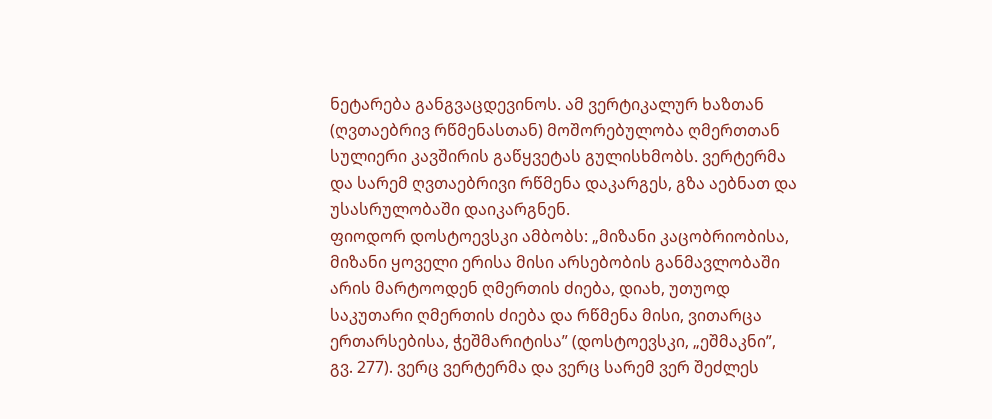ნეტარება განგვაცდევინოს. ამ ვერტიკალურ ხაზთან (ღვთაებრივ რწმენასთან) მოშორებულობა ღმერთთან სულიერი კავშირის გაწყვეტას გულისხმობს. ვერტერმა და სარემ ღვთაებრივი რწმენა დაკარგეს, გზა აებნათ და უსასრულობაში დაიკარგნენ.
ფიოდორ დოსტოევსკი ამბობს: „მიზანი კაცობრიობისა, მიზანი ყოველი ერისა მისი არსებობის განმავლობაში არის მარტოოდენ ღმერთის ძიება, დიახ, უთუოდ საკუთარი ღმერთის ძიება და რწმენა მისი, ვითარცა ერთარსებისა, ჭეშმარიტისა” (დოსტოევსკი, „ეშმაკნი”, გვ. 277). ვერც ვერტერმა და ვერც სარემ ვერ შეძლეს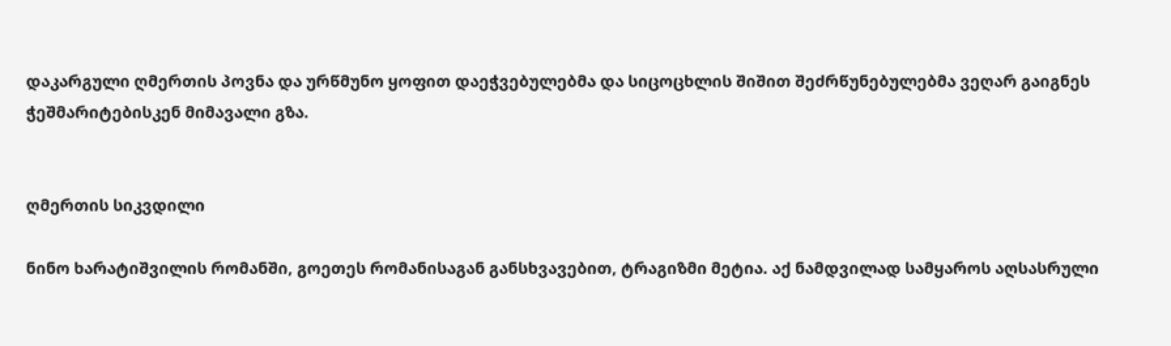დაკარგული ღმერთის პოვნა და ურწმუნო ყოფით დაეჭვებულებმა და სიცოცხლის შიშით შეძრწუნებულებმა ვეღარ გაიგნეს ჭეშმარიტებისკენ მიმავალი გზა.


ღმერთის სიკვდილი

ნინო ხარატიშვილის რომანში, გოეთეს რომანისაგან განსხვავებით, ტრაგიზმი მეტია. აქ ნამდვილად სამყაროს აღსასრული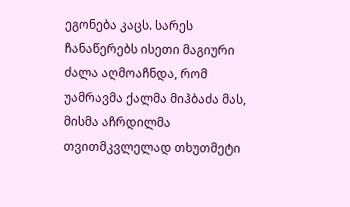ეგონება კაცს. სარეს ჩანაწერებს ისეთი მაგიური ძალა აღმოაჩნდა, რომ უამრავმა ქალმა მიჰბაძა მას, მისმა აჩრდილმა თვითმკვლელად თხუთმეტი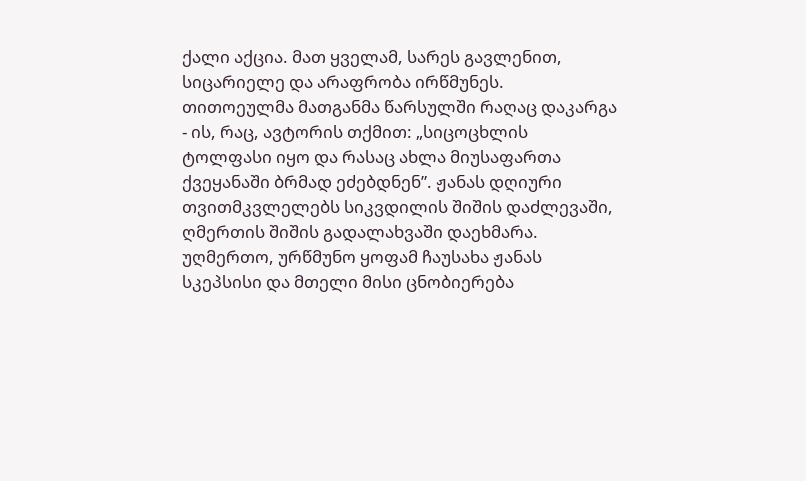ქალი აქცია. მათ ყველამ, სარეს გავლენით, სიცარიელე და არაფრობა ირწმუნეს. თითოეულმა მათგანმა წარსულში რაღაც დაკარგა - ის, რაც, ავტორის თქმით: „სიცოცხლის ტოლფასი იყო და რასაც ახლა მიუსაფართა ქვეყანაში ბრმად ეძებდნენ”. ჟანას დღიური თვითმკვლელებს სიკვდილის შიშის დაძლევაში, ღმერთის შიშის გადალახვაში დაეხმარა.
უღმერთო, ურწმუნო ყოფამ ჩაუსახა ჟანას სკეპსისი და მთელი მისი ცნობიერება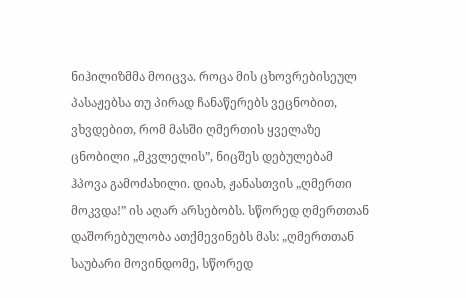ნიჰილიზმმა მოიცვა. როცა მის ცხოვრებისეულ პასაჟებსა თუ პირად ჩანაწერებს ვეცნობით, ვხვდებით, რომ მასში ღმერთის ყველაზე ცნობილი „მკვლელის”, ნიცშეს დებულებამ ჰპოვა გამოძახილი. დიახ, ჟანასთვის „ღმერთი მოკვდა!” ის აღარ არსებობს. სწორედ ღმერთთან დაშორებულობა ათქმევინებს მას: „ღმერთთან საუბარი მოვინდომე, სწორედ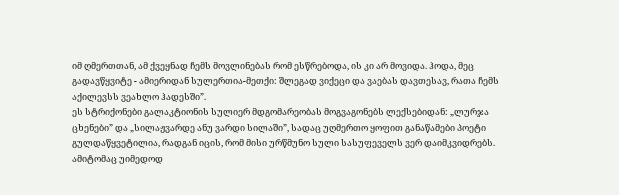იმ ღმერთთან, ამ ქვეყნად ჩემს მოვლინებას რომ ესწრებოდა, ის კი არ მოვიდა. ჰოდა, მეც გადავწყვიტე - ამიერიდან სულერთია-მეთქი: შლეგად ვიქეცი და ვაებას დავთესავ, რათა ჩემს აქილევსს ვეახლო ჰადესში”.
ეს სტრიქონები გალაკტიონის სულიერ მდგომარეობას მოგვაგონებს ლექსებიდან: „ლურჯა ცხენები” და „სილაჟვარდე ანუ ვარდი სილაში”, სადაც უღმერთო ყოფით განაწამები პოეტი გულდაწყვეტილია, რადგან იცის, რომ მისი ურწმუნო სული სასუფეველს ვერ დაიმკვიდრებს. ამიტომაც უიმედოდ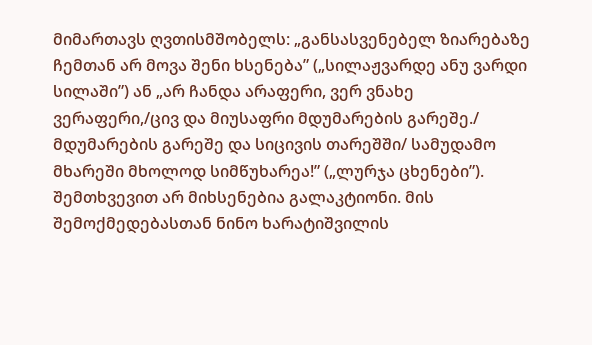მიმართავს ღვთისმშობელს: „განსასვენებელ ზიარებაზე ჩემთან არ მოვა შენი ხსენება” („სილაჟვარდე ანუ ვარდი სილაში”) ან „არ ჩანდა არაფერი, ვერ ვნახე ვერაფერი,/ცივ და მიუსაფრი მდუმარების გარეშე./ მდუმარების გარეშე და სიცივის თარეშში/ სამუდამო მხარეში მხოლოდ სიმწუხარეა!” („ლურჯა ცხენები”).
შემთხვევით არ მიხსენებია გალაკტიონი. მის შემოქმედებასთან ნინო ხარატიშვილის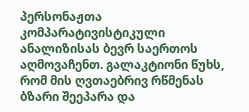პერსონაჟთა კომპარატივისტიკული ანალიზისას ბევრ საერთოს აღმოვაჩენთ. გალაკტიონი წუხს, რომ მის ღვთაებრივ რწმენას ბზარი შეეპარა და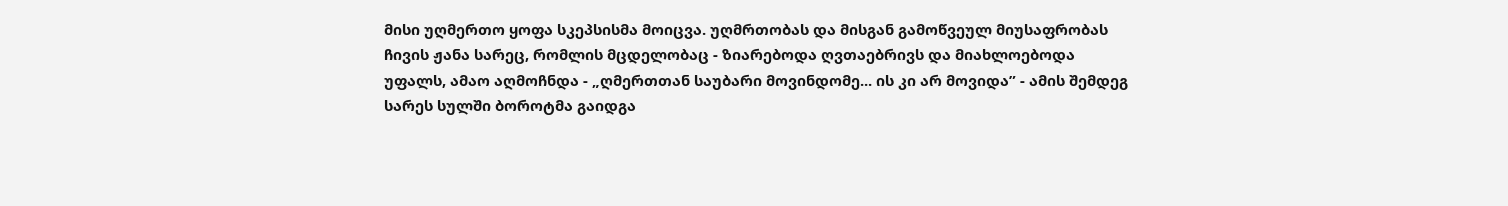მისი უღმერთო ყოფა სკეპსისმა მოიცვა. უღმრთობას და მისგან გამოწვეულ მიუსაფრობას ჩივის ჟანა სარეც, რომლის მცდელობაც - ზიარებოდა ღვთაებრივს და მიახლოებოდა უფალს, ამაო აღმოჩნდა - „ღმერთთან საუბარი მოვინდომე... ის კი არ მოვიდა” - ამის შემდეგ სარეს სულში ბოროტმა გაიდგა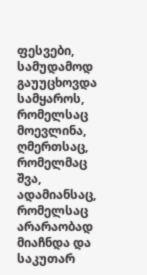ფესვები, სამუდამოდ გაუუცხოვდა სამყაროს, რომელსაც მოევლინა, ღმერთსაც, რომელმაც შვა, ადამიანსაც, რომელსაც არარაობად მიაჩნდა და საკუთარ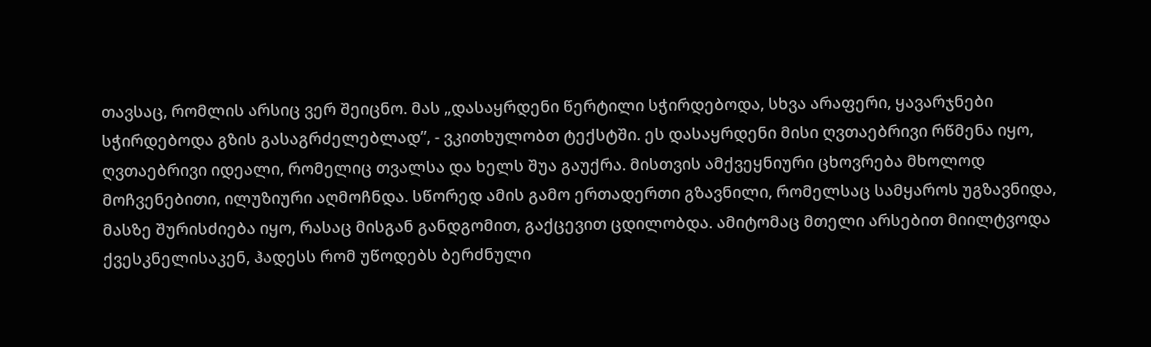თავსაც, რომლის არსიც ვერ შეიცნო. მას „დასაყრდენი წერტილი სჭირდებოდა, სხვა არაფერი, ყავარჯნები სჭირდებოდა გზის გასაგრძელებლად”, - ვკითხულობთ ტექსტში. ეს დასაყრდენი მისი ღვთაებრივი რწმენა იყო, ღვთაებრივი იდეალი, რომელიც თვალსა და ხელს შუა გაუქრა. მისთვის ამქვეყნიური ცხოვრება მხოლოდ მოჩვენებითი, ილუზიური აღმოჩნდა. სწორედ ამის გამო ერთადერთი გზავნილი, რომელსაც სამყაროს უგზავნიდა, მასზე შურისძიება იყო, რასაც მისგან განდგომით, გაქცევით ცდილობდა. ამიტომაც მთელი არსებით მიილტვოდა ქვესკნელისაკენ, ჰადესს რომ უწოდებს ბერძნული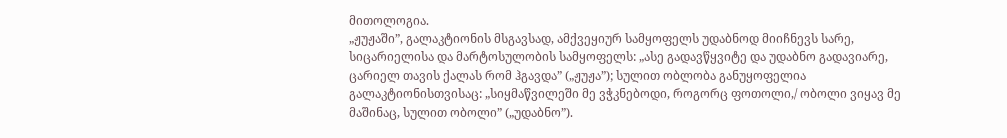მითოლოგია.
„ჟუჟაში”, გალაკტიონის მსგავსად, ამქვეყიურ სამყოფელს უდაბნოდ მიიჩნევს სარე, სიცარიელისა და მარტოსულობის სამყოფელს: „ასე გადავწყვიტე და უდაბნო გადავიარე, ცარიელ თავის ქალას რომ ჰგავდა” („ჟუჟა”); სულით ობლობა განუყოფელია გალაკტიონისთვისაც: „სიყმაწვილეში მე ვჭკნებოდი, როგორც ფოთოლი,/ ობოლი ვიყავ მე მაშინაც, სულით ობოლი” („უდაბნო”).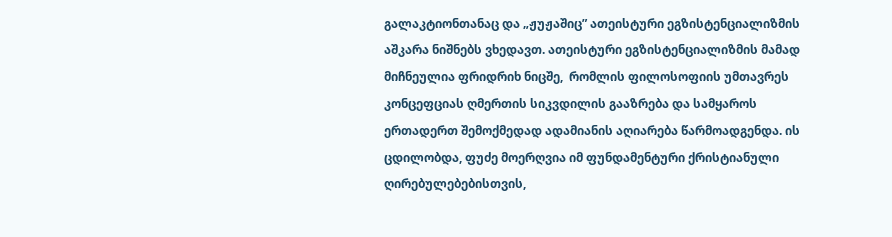გალაკტიონთანაც და „ჟუჟაშიც” ათეისტური ეგზისტენციალიზმის აშკარა ნიშნებს ვხედავთ. ათეისტური ეგზისტენციალიზმის მამად მიჩნეულია ფრიდრიხ ნიცშე,  რომლის ფილოსოფიის უმთავრეს კონცეფციას ღმერთის სიკვდილის გააზრება და სამყაროს ერთადერთ შემოქმედად ადამიანის აღიარება წარმოადგენდა. ის ცდილობდა, ფუძე მოერღვია იმ ფუნდამენტური ქრისტიანული ღირებულებებისთვის,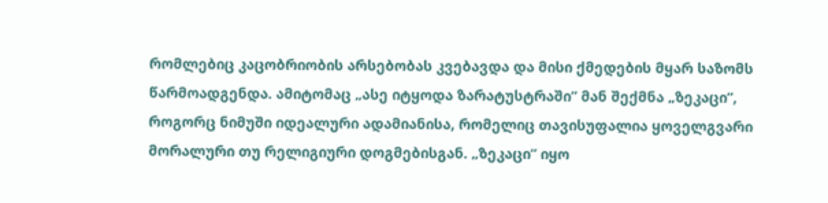რომლებიც კაცობრიობის არსებობას კვებავდა და მისი ქმედების მყარ საზომს წარმოადგენდა. ამიტომაც „ასე იტყოდა ზარატუსტრაში” მან შექმნა „ზეკაცი”, როგორც ნიმუში იდეალური ადამიანისა, რომელიც თავისუფალია ყოველგვარი მორალური თუ რელიგიური დოგმებისგან. „ზეკაცი” იყო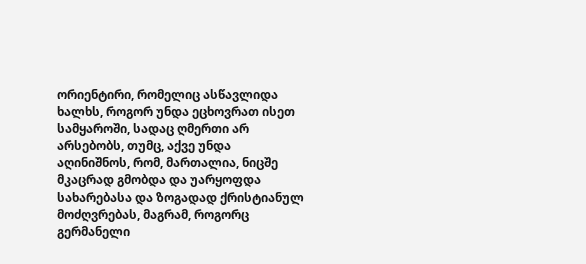ორიენტირი, რომელიც ასწავლიდა ხალხს, როგორ უნდა ეცხოვრათ ისეთ სამყაროში, სადაც ღმერთი არ არსებობს, თუმც, აქვე უნდა აღინიშნოს, რომ, მართალია, ნიცშე მკაცრად გმობდა და უარყოფდა სახარებასა და ზოგადად ქრისტიანულ მოძღვრებას, მაგრამ, როგორც გერმანელი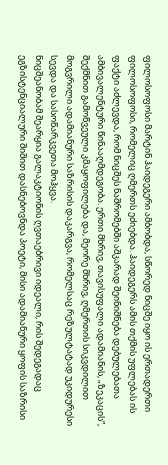ფილოსოფოსი მარტინ ჰაიდეგერი ამბობდა, სწორედ ნიცშე იყო ის ერთადერთი ფილოსოფოსი, რომელიც ღმერთს ეძიებდა. ჰაიდეგერს ამის თქმის უფლებას ის ფაქტი აძლევდა, რომ ნიცშეს ნაშრომებში აშკარად შეინიშნება დებულებათა ამბივალენტური წინააღმდეგობა. ერთი მხრივ, თავისუფალი ადამიანის, „ზეკაცის”, შექმნით გამოწვეული კმაყოფილება და, მეორე მხრივ, ღმერთის სიკვდილით მოგვრილი ადამიანური საზრისის დაკარგვა, რომელსაც რეზულტატად უკიდურესი სევდა და სასოწარკვეთა მოჰყვა.
ნიცშეანობამ შეარყია გალაკტიონის ღვთაებრივი იდეალი, რის შედეგადაც ეგზისტენციალური შიშით დასნებოვნდა პოეტი, მისი ადამიანური ყოფის საზრისი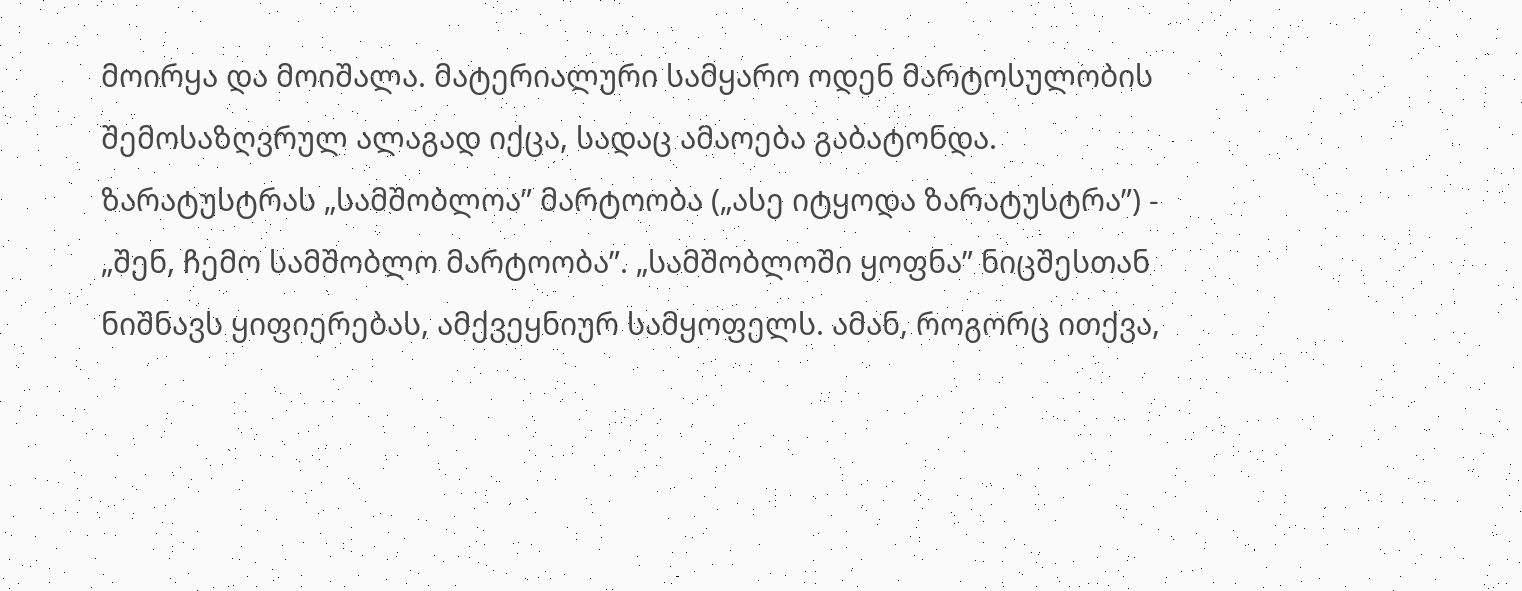მოირყა და მოიშალა. მატერიალური სამყარო ოდენ მარტოსულობის შემოსაზღვრულ ალაგად იქცა, სადაც ამაოება გაბატონდა. ზარატუსტრას „სამშობლოა” მარტოობა („ასე იტყოდა ზარატუსტრა”) - „შენ, ჩემო სამშობლო მარტოობა”. „სამშობლოში ყოფნა” ნიცშესთან ნიშნავს ყიფიერებას, ამქვეყნიურ სამყოფელს. ამან, როგორც ითქვა,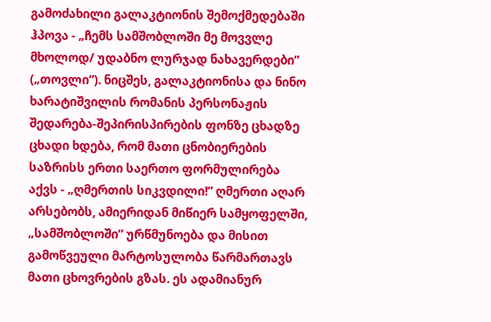გამოძახილი გალაკტიონის შემოქმედებაში ჰპოვა - „ჩემს სამშობლოში მე მოვვლე მხოლოდ/ უდაბნო ლურჯად ნახავერდები” („თოვლი”). ნიცშეს, გალაკტიონისა და ნინო ხარატიშვილის რომანის პერსონაჟის შედარება-შეპირისპირების ფონზე ცხადზე ცხადი ხდება, რომ მათი ცნობიერების საზრისს ერთი საერთო ფორმულირება აქვს - „ღმერთის სიკვდილი!” ღმერთი აღარ არსებობს, ამიერიდან მიწიერ სამყოფელში, „სამშობლოში” ურწმუნოება და მისით გამოწვეული მარტოსულობა წარმართავს მათი ცხოვრების გზას. ეს ადამიანურ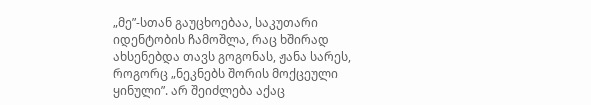„მე”-სთან გაუცხოებაა, საკუთარი იდენტობის ჩამოშლა, რაც ხშირად ახსენებდა თავს გოგონას, ჟანა სარეს, როგორც „ნეკნებს შორის მოქცეული ყინული”. არ შეიძლება აქაც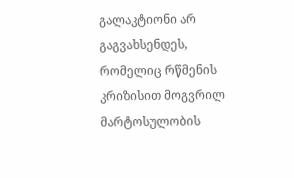გალაკტიონი არ გაგვახსენდეს, რომელიც რწმენის კრიზისით მოგვრილ მარტოსულობის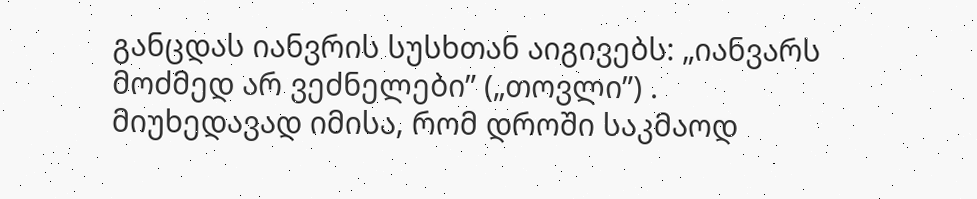განცდას იანვრის სუსხთან აიგივებს: „იანვარს მოძმედ არ ვეძნელები” („თოვლი”) .
მიუხედავად იმისა, რომ დროში საკმაოდ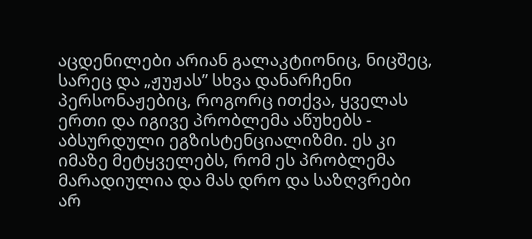აცდენილები არიან გალაკტიონიც, ნიცშეც, სარეც და „ჟუჟას” სხვა დანარჩენი პერსონაჟებიც, როგორც ითქვა, ყველას ერთი და იგივე პრობლემა აწუხებს - აბსურდული ეგზისტენციალიზმი. ეს კი იმაზე მეტყველებს, რომ ეს პრობლემა მარადიულია და მას დრო და საზღვრები არ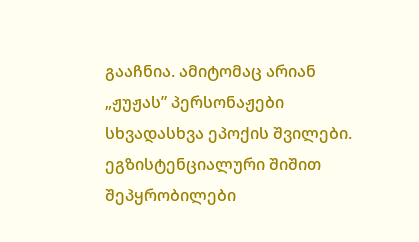გააჩნია. ამიტომაც არიან „ჟუჟას” პერსონაჟები სხვადასხვა ეპოქის შვილები. ეგზისტენციალური შიშით შეპყრობილები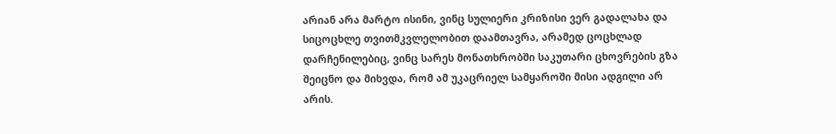არიან არა მარტო ისინი, ვინც სულიერი კრიზისი ვერ გადალახა და სიცოცხლე თვითმკვლელობით დაამთავრა, არამედ ცოცხლად დარჩენილებიც, ვინც სარეს მონათხრობში საკუთარი ცხოვრების გზა შეიცნო და მიხვდა, რომ ამ უკაცრიელ სამყაროში მისი ადგილი არ არის.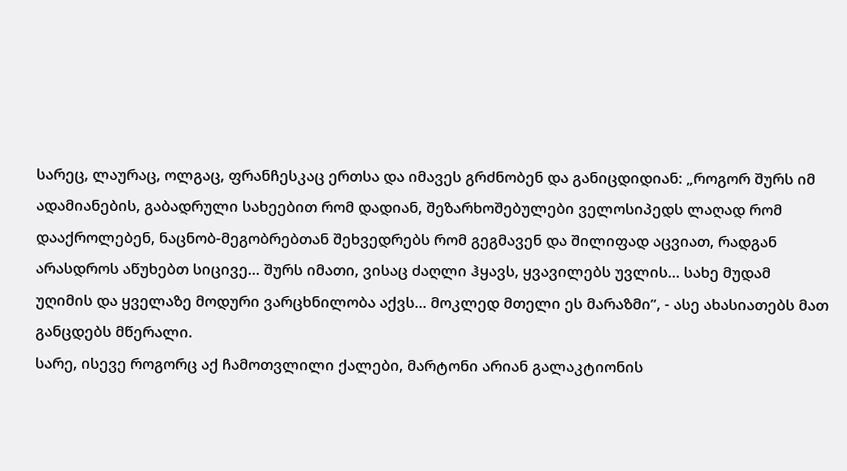სარეც, ლაურაც, ოლგაც, ფრანჩესკაც ერთსა და იმავეს გრძნობენ და განიცდიდიან: „როგორ შურს იმ ადამიანების, გაბადრული სახეებით რომ დადიან, შეზარხოშებულები ველოსიპედს ლაღად რომ დააქროლებენ, ნაცნობ-მეგობრებთან შეხვედრებს რომ გეგმავენ და შილიფად აცვიათ, რადგან არასდროს აწუხებთ სიცივე... შურს იმათი, ვისაც ძაღლი ჰყავს, ყვავილებს უვლის... სახე მუდამ უღიმის და ყველაზე მოდური ვარცხნილობა აქვს... მოკლედ მთელი ეს მარაზმი”, - ასე ახასიათებს მათ განცდებს მწერალი.
სარე, ისევე როგორც აქ ჩამოთვლილი ქალები, მარტონი არიან გალაკტიონის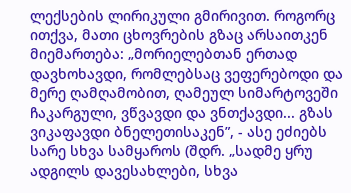ლექსების ლირიკული გმირივით. როგორც ითქვა, მათი ცხოვრების გზაც არსაითკენ მიემართება: „მორიელებთან ერთად დავხოხავდი, რომლებსაც ვეფერებოდი და მერე ღამღამობით, ღამეულ სიმარტოვეში ჩაკარგული, ვწვავდი და ვნთქავდი... გზას ვიკაფავდი ბნელეთისაკენ”, - ასე ეძიებს სარე სხვა სამყაროს (შდრ. „სადმე ყრუ ადგილს დავესახლები, სხვა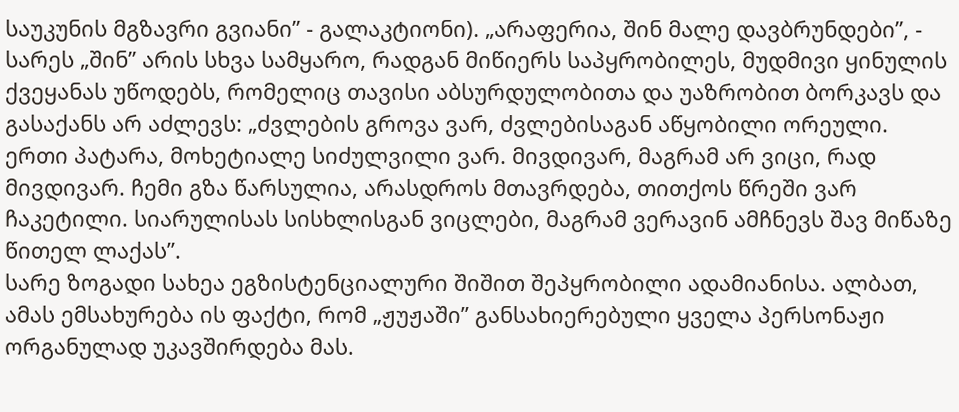საუკუნის მგზავრი გვიანი” - გალაკტიონი). „არაფერია, შინ მალე დავბრუნდები”, - სარეს „შინ” არის სხვა სამყარო, რადგან მიწიერს საპყრობილეს, მუდმივი ყინულის ქვეყანას უწოდებს, რომელიც თავისი აბსურდულობითა და უაზრობით ბორკავს და გასაქანს არ აძლევს: „ძვლების გროვა ვარ, ძვლებისაგან აწყობილი ორეული. ერთი პატარა, მოხეტიალე სიძულვილი ვარ. მივდივარ, მაგრამ არ ვიცი, რად მივდივარ. ჩემი გზა წარსულია, არასდროს მთავრდება, თითქოს წრეში ვარ ჩაკეტილი. სიარულისას სისხლისგან ვიცლები, მაგრამ ვერავინ ამჩნევს შავ მიწაზე წითელ ლაქას”.
სარე ზოგადი სახეა ეგზისტენციალური შიშით შეპყრობილი ადამიანისა. ალბათ, ამას ემსახურება ის ფაქტი, რომ „ჟუჟაში” განსახიერებული ყველა პერსონაჟი ორგანულად უკავშირდება მას.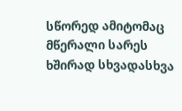სწორედ ამიტომაც მწერალი სარეს ხშირად სხვადასხვა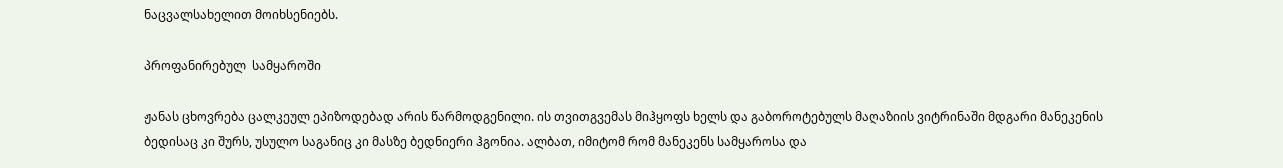ნაცვალსახელით მოიხსენიებს.

პროფანირებულ  სამყაროში

ჟანას ცხოვრება ცალკეულ ეპიზოდებად არის წარმოდგენილი. ის თვითგვემას მიჰყოფს ხელს და გაბოროტებულს მაღაზიის ვიტრინაში მდგარი მანეკენის ბედისაც კი შურს, უსულო საგანიც კი მასზე ბედნიერი ჰგონია. ალბათ, იმიტომ რომ მანეკენს სამყაროსა და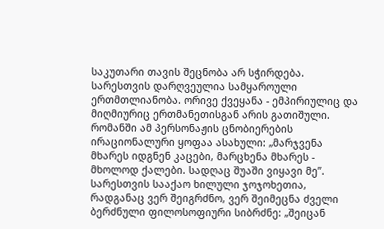საკუთარი თავის შეცნობა არ სჭირდება. სარესთვის დარღვეულია სამყაროული ერთმთლიანობა. ორივე ქვეყანა - ემპირიულიც და მიღმიურიც ერთმანეთისგან არის გათიშული. რომანში ამ პერსონაჟის ცნობიერების ირაციონალური ყოფაა ასახული: „მარჯვენა მხარეს იდგნენ კაცები, მარცხენა მხარეს - მხოლოდ ქალები. სადღაც შუაში ვიყავი მე”.
სარესთვის სააქაო ხილული ჯოჯოხეთია, რადგანაც ვერ შეიგრძნო, ვერ შეიმეცნა ძველი ბერძნული ფილოსოფიური სიბრძნე: „შეიცან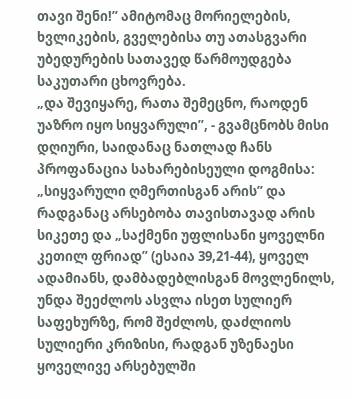თავი შენი!” ამიტომაც მორიელების, ხვლიკების, გველებისა თუ ათასგვარი უბედურების სათავედ წარმოუდგება საკუთარი ცხოვრება.
„და შევიყარე, რათა შემეცნო, რაოდენ უაზრო იყო სიყვარული”, - გვამცნობს მისი დღიური, საიდანაც ნათლად ჩანს პროფანაცია სახარებისეული დოგმისა: „სიყვარული ღმერთისგან არის” და რადგანაც არსებობა თავისთავად არის სიკეთე და „საქმენი უფლისანი ყოველნი კეთილ ფრიად” (ესაია 39,21-44), ყოველ ადამიანს, დამბადებლისგან მოვლენილს, უნდა შეეძლოს ასვლა ისეთ სულიერ საფეხურზე, რომ შეძლოს, დაძლიოს სულიერი კრიზისი, რადგან უზენაესი ყოველივე არსებულში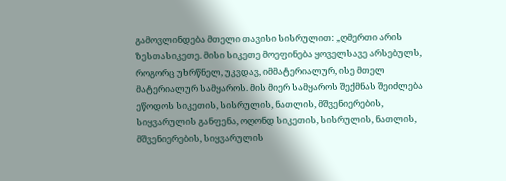გამოვლინდება მთელი თავისი სისრულით: „ღმერთი არის ზესთასიკეთე. მისი სიკეთე მოეფინება ყოველსავე არსებულს, როგორც უხრწნელ, უკვდავ, იმმატერიალურ, ისე მთელ მატერიალურ სამყაროს. მის მიერ სამყაროს შექმნას შეიძლება ეწოდოს სიკეთის, სისრულის, ნათლის, მშვენიერების, სიყვარულის განფენა, ოღონდ სიკეთის, სისრულის, ნათლის, მშვენიერების, სიყვარულის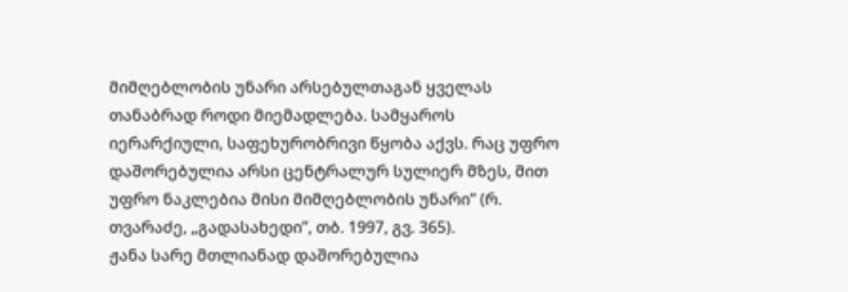მიმღებლობის უნარი არსებულთაგან ყველას თანაბრად როდი მიემადლება. სამყაროს იერარქიული, საფეხურობრივი წყობა აქვს. რაც უფრო დაშორებულია არსი ცენტრალურ სულიერ მზეს, მით უფრო ნაკლებია მისი მიმღებლობის უნარი” (რ. თვარაძე, „გადასახედი”, თბ. 1997, გვ. 365).
ჟანა სარე მთლიანად დაშორებულია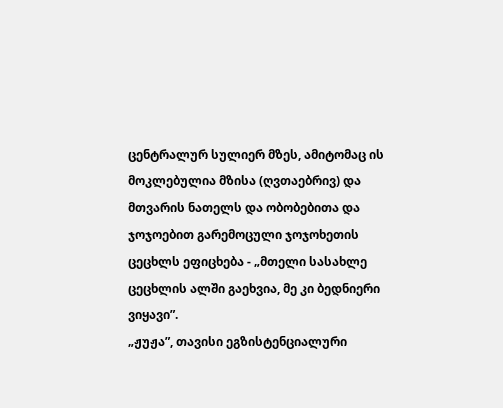ცენტრალურ სულიერ მზეს, ამიტომაც ის მოკლებულია მზისა (ღვთაებრივ) და მთვარის ნათელს და ობობებითა და ჯოჯოებით გარემოცული ჯოჯოხეთის ცეცხლს ეფიცხება - „მთელი სასახლე ცეცხლის ალში გაეხვია, მე კი ბედნიერი ვიყავი”.
„ჟუჟა”, თავისი ეგზისტენციალური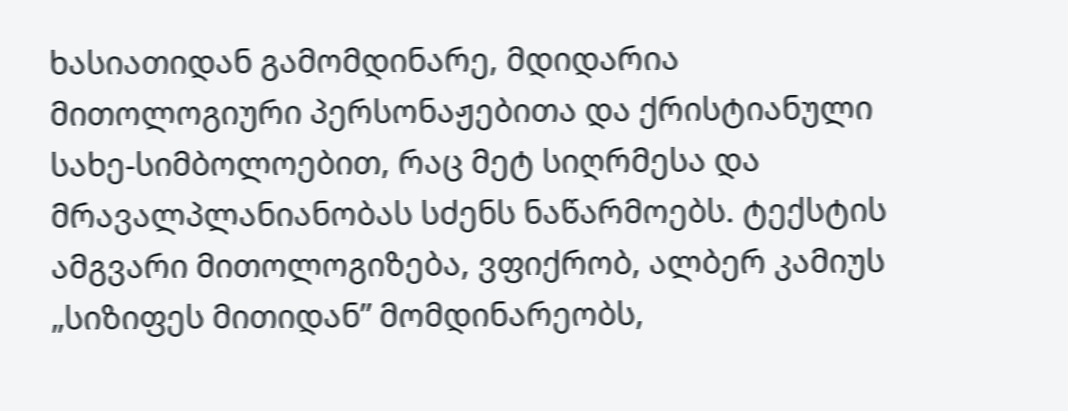ხასიათიდან გამომდინარე, მდიდარია მითოლოგიური პერსონაჟებითა და ქრისტიანული სახე-სიმბოლოებით, რაც მეტ სიღრმესა და მრავალპლანიანობას სძენს ნაწარმოებს. ტექსტის ამგვარი მითოლოგიზება, ვფიქრობ, ალბერ კამიუს „სიზიფეს მითიდან” მომდინარეობს,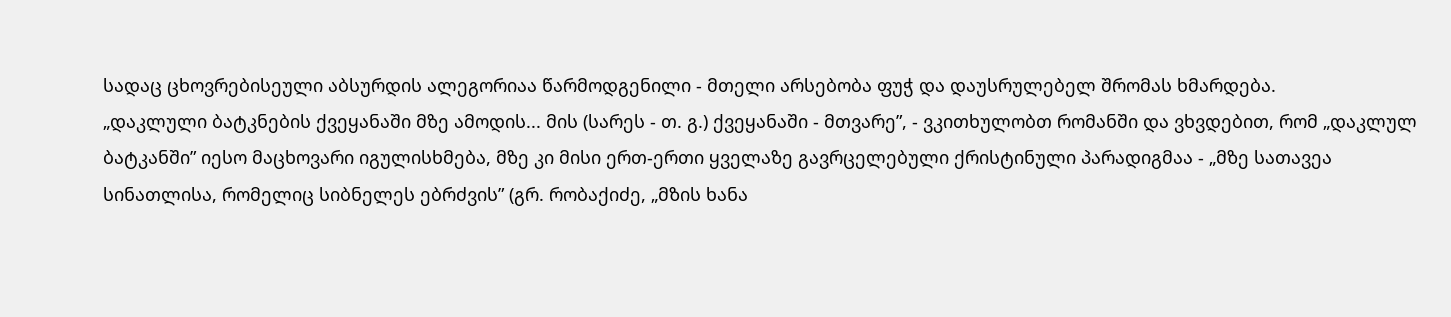სადაც ცხოვრებისეული აბსურდის ალეგორიაა წარმოდგენილი - მთელი არსებობა ფუჭ და დაუსრულებელ შრომას ხმარდება.
„დაკლული ბატკნების ქვეყანაში მზე ამოდის... მის (სარეს - თ. გ.) ქვეყანაში - მთვარე”, - ვკითხულობთ რომანში და ვხვდებით, რომ „დაკლულ ბატკანში” იესო მაცხოვარი იგულისხმება, მზე კი მისი ერთ-ერთი ყველაზე გავრცელებული ქრისტინული პარადიგმაა - „მზე სათავეა სინათლისა, რომელიც სიბნელეს ებრძვის” (გრ. რობაქიძე, „მზის ხანა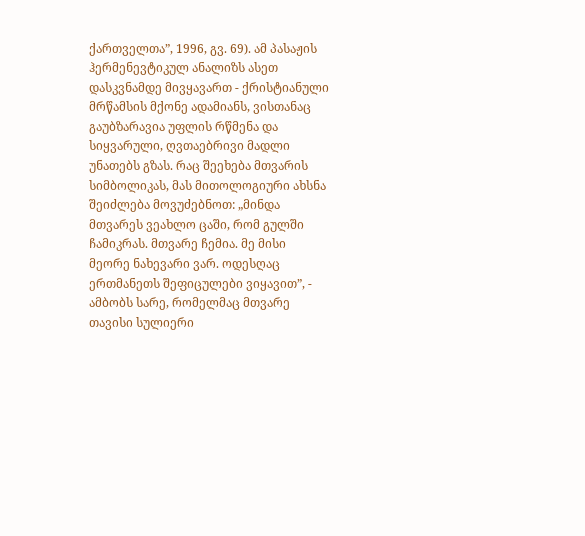ქართველთა”, 1996, გვ. 69). ამ პასაჟის ჰერმენევტიკულ ანალიზს ასეთ დასკვნამდე მივყავართ - ქრისტიანული მრწამსის მქონე ადამიანს, ვისთანაც გაუბზარავია უფლის რწმენა და სიყვარული, ღვთაებრივი მადლი უნათებს გზას. რაც შეეხება მთვარის სიმბოლიკას, მას მითოლოგიური ახსნა შეიძლება მოვუძებნოთ: „მინდა მთვარეს ვეახლო ცაში, რომ გულში ჩამიკრას. მთვარე ჩემია. მე მისი მეორე ნახევარი ვარ. ოდესღაც ერთმანეთს შეფიცულები ვიყავით”, - ამბობს სარე, რომელმაც მთვარე თავისი სულიერი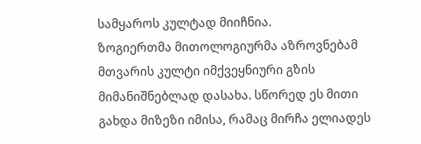სამყაროს კულტად მიიჩნია.
ზოგიერთმა მითოლოგიურმა აზროვნებამ მთვარის კულტი იმქვეყნიური გზის მიმანიშნებლად დასახა. სწორედ ეს მითი გახდა მიზეზი იმისა, რამაც მირჩა ელიადეს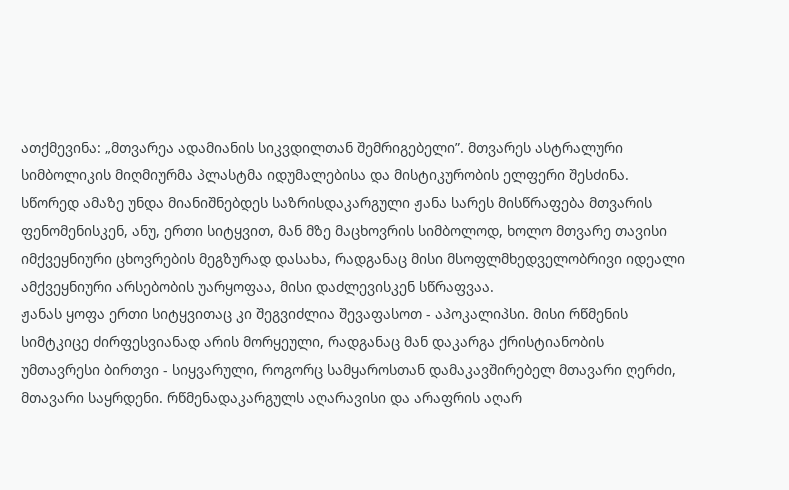ათქმევინა: „მთვარეა ადამიანის სიკვდილთან შემრიგებელი”. მთვარეს ასტრალური სიმბოლიკის მიღმიურმა პლასტმა იდუმალებისა და მისტიკურობის ელფერი შესძინა. სწორედ ამაზე უნდა მიანიშნებდეს საზრისდაკარგული ჟანა სარეს მისწრაფება მთვარის ფენომენისკენ, ანუ, ერთი სიტყვით, მან მზე მაცხოვრის სიმბოლოდ, ხოლო მთვარე თავისი იმქვეყნიური ცხოვრების მეგზურად დასახა, რადგანაც მისი მსოფლმხედველობრივი იდეალი ამქვეყნიური არსებობის უარყოფაა, მისი დაძლევისკენ სწრაფვაა.
ჟანას ყოფა ერთი სიტყვითაც კი შეგვიძლია შევაფასოთ - აპოკალიპსი. მისი რწმენის სიმტკიცე ძირფესვიანად არის მორყეული, რადგანაც მან დაკარგა ქრისტიანობის უმთავრესი ბირთვი - სიყვარული, როგორც სამყაროსთან დამაკავშირებელ მთავარი ღერძი, მთავარი საყრდენი. რწმენადაკარგულს აღარავისი და არაფრის აღარ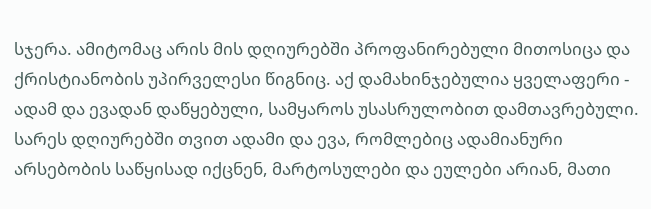სჯერა. ამიტომაც არის მის დღიურებში პროფანირებული მითოსიცა და ქრისტიანობის უპირველესი წიგნიც. აქ დამახინჯებულია ყველაფერი - ადამ და ევადან დაწყებული, სამყაროს უსასრულობით დამთავრებული. სარეს დღიურებში თვით ადამი და ევა, რომლებიც ადამიანური არსებობის საწყისად იქცნენ, მარტოსულები და ეულები არიან, მათი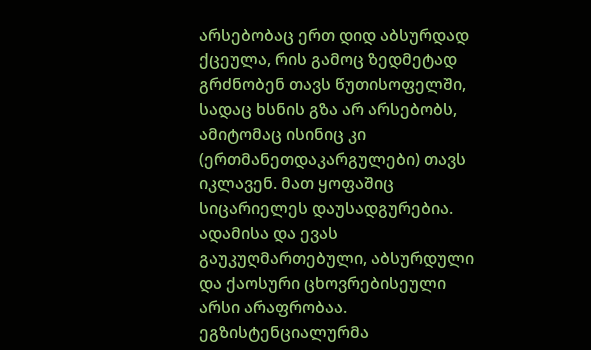არსებობაც ერთ დიდ აბსურდად ქცეულა, რის გამოც ზედმეტად გრძნობენ თავს წუთისოფელში, სადაც ხსნის გზა არ არსებობს, ამიტომაც ისინიც კი (ერთმანეთდაკარგულები) თავს იკლავენ. მათ ყოფაშიც სიცარიელეს დაუსადგურებია. ადამისა და ევას გაუკუღმართებული, აბსურდული და ქაოსური ცხოვრებისეული არსი არაფრობაა. ეგზისტენციალურმა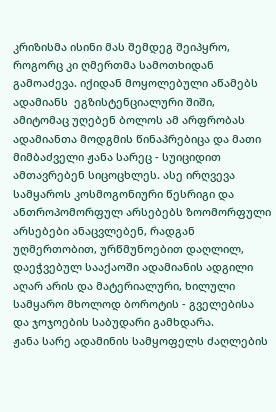კრიზისმა ისინი მას შემდეგ შეიპყრო, როგორც კი ღმერთმა სამოთხიდან გამოაძევა. იქიდან მოყოლებული აწამებს ადამიანს  ეგზისტენციალური შიში, ამიტომაც უღებენ ბოლოს ამ არფრობას ადამიანთა მოდგმის წინაპრებიცა და მათი მიმბაძველი ჟანა სარეც - სუიციდით ამთავრებენ სიცოცხლეს. ასე ირღვევა სამყაროს კოსმოგონიური წესრიგი და ანთროპომორფულ არსებებს ზოომორფული არსებები ანაცვლებენ, რადგან უღმერთობით, ურწმუნოებით დაღლილ, დაეჭვებულ სააქაოში ადამიანის ადგილი აღარ არის და მატერიალური, ხილული სამყარო მხოლოდ ბოროტის - გველებისა და ჯოჯოების საბუდარი გამხდარა.
ჟანა სარე ადამინის სამყოფელს ძაღლების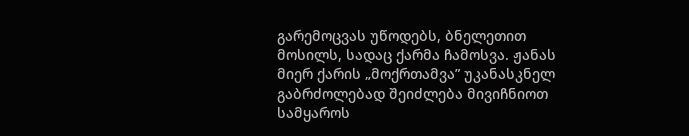გარემოცვას უწოდებს, ბნელეთით მოსილს, სადაც ქარმა ჩამოსვა. ჟანას მიერ ქარის „მოქრთამვა” უკანასკნელ გაბრძოლებად შეიძლება მივიჩნიოთ სამყაროს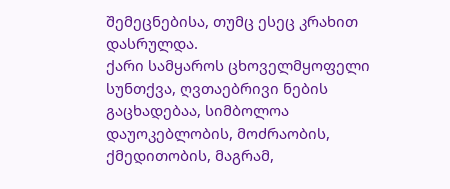შემეცნებისა, თუმც ესეც კრახით დასრულდა.
ქარი სამყაროს ცხოველმყოფელი სუნთქვა, ღვთაებრივი ნების გაცხადებაა, სიმბოლოა დაუოკებლობის, მოძრაობის, ქმედითობის, მაგრამ,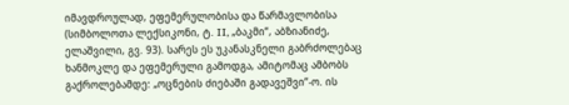იმავდროულად, ეფემერულობისა და წარმავლობისა (სიმბოლოთა ლექსიკონი, ტ. II, „ბაკმი”, აბზიანიძე, ელაშვილი, გვ. 93). სარეს ეს უკანასკნელი გაბრძოლებაც ხანმოკლე და ეფემერული გამოდგა, ამიტომაც ამბობს გაქროლებამდე: „ოცნების ძიებაში გადავეშვი”-ო. ის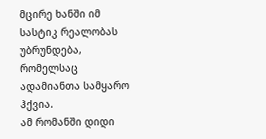მცირე ხანში იმ სასტიკ რეალობას უბრუნდება, რომელსაც ადამიანთა სამყარო ჰქვია.
ამ რომანში დიდი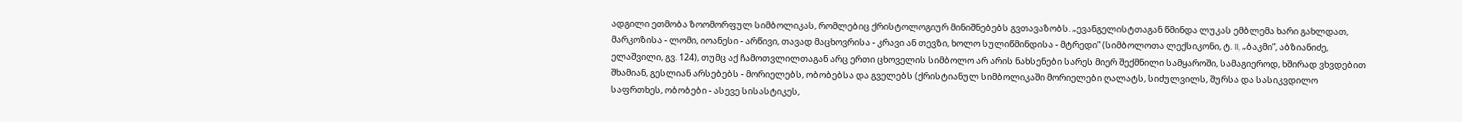ადგილი ეთმობა ზოომორფულ სიმბოლიკას, რომლებიც ქრისტოლოგიურ მინიშნებებს გვთავაზობს. „ევანგელისტთაგან წმინდა ლუკას ემბლემა ხარი გახლდათ, მარკოზისა - ლომი, იოანესი - არწივი, თავად მაცხოვრისა - კრავი ან თევზი, ხოლო სულიწმინდისა - მტრედი” (სიმბოლოთა ლექსიკონი, ტ. II, „ბაკმი”, აბზიანიძე, ელაშვილი, გვ. 124), თუმც აქ ჩამოთვლილთაგან არც ერთი ცხოველის სიმბოლო არ არის ნახსენები სარეს მიერ შექმნილი სამყაროში, სამაგიეროდ, ხშირად ვხვდებით შხამიან, გესლიან არსებებს - მორიელებს, ობობებსა და გველებს (ქრისტიანულ სიმბოლიკაში მორიელები ღალატს, სიძულვილს, შურსა და სასიკვდილო საფრთხეს, ობობები - ასევე სისასტიკეს,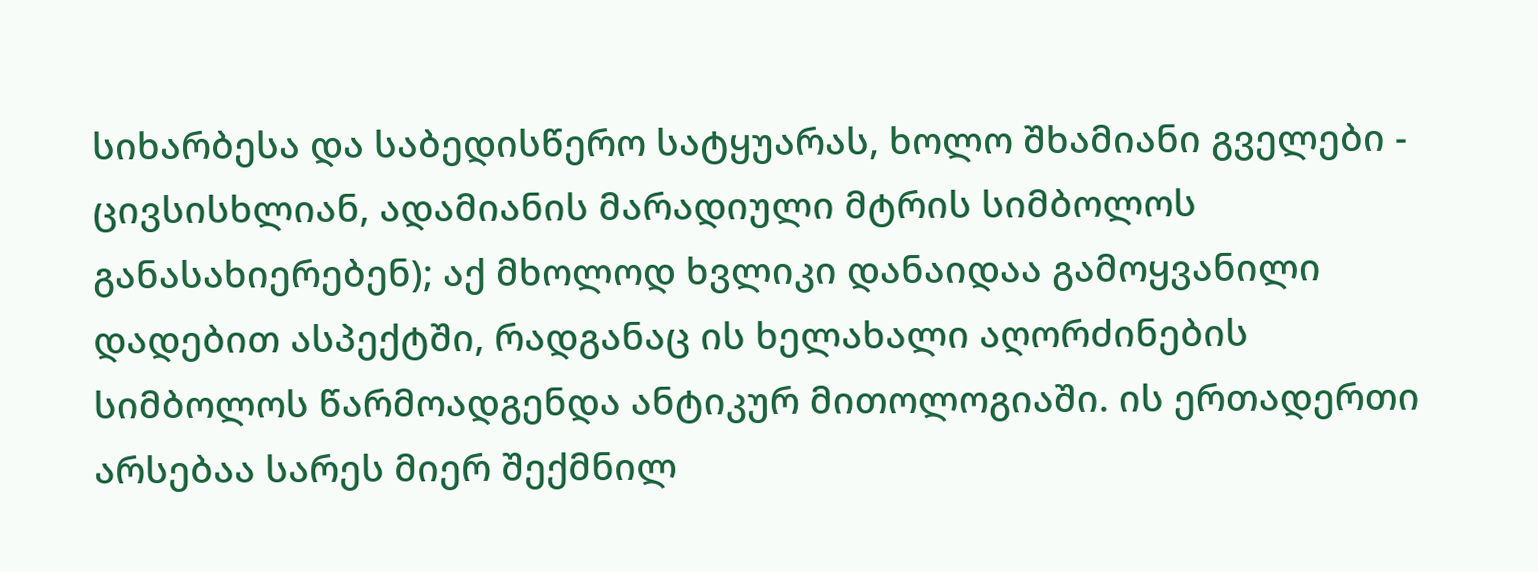სიხარბესა და საბედისწერო სატყუარას, ხოლო შხამიანი გველები - ცივსისხლიან, ადამიანის მარადიული მტრის სიმბოლოს განასახიერებენ); აქ მხოლოდ ხვლიკი დანაიდაა გამოყვანილი დადებით ასპექტში, რადგანაც ის ხელახალი აღორძინების სიმბოლოს წარმოადგენდა ანტიკურ მითოლოგიაში. ის ერთადერთი არსებაა სარეს მიერ შექმნილ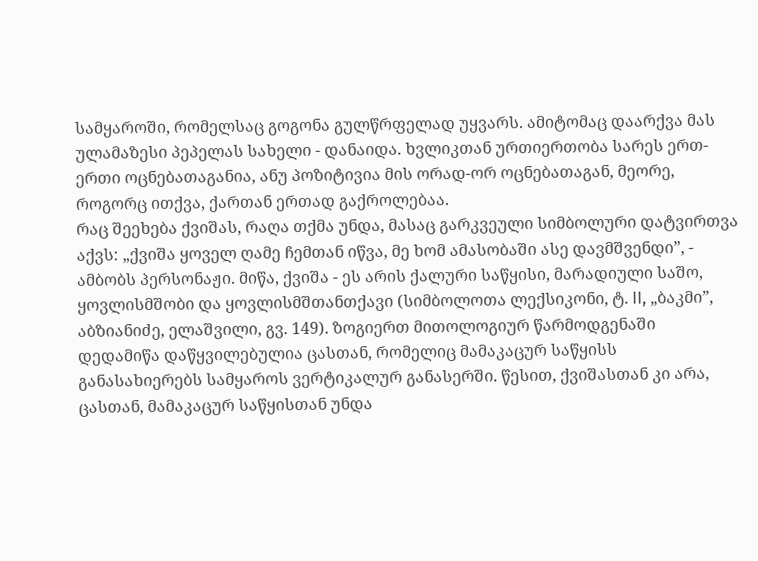სამყაროში, რომელსაც გოგონა გულწრფელად უყვარს. ამიტომაც დაარქვა მას ულამაზესი პეპელას სახელი - დანაიდა. ხვლიკთან ურთიერთობა სარეს ერთ-ერთი ოცნებათაგანია, ანუ პოზიტივია მის ორად-ორ ოცნებათაგან, მეორე, როგორც ითქვა, ქართან ერთად გაქროლებაა.
რაც შეეხება ქვიშას, რაღა თქმა უნდა, მასაც გარკვეული სიმბოლური დატვირთვა აქვს: „ქვიშა ყოველ ღამე ჩემთან იწვა, მე ხომ ამასობაში ასე დავმშვენდი”, - ამბობს პერსონაჟი. მიწა, ქვიშა - ეს არის ქალური საწყისი, მარადიული საშო, ყოვლისმშობი და ყოვლისმშთანთქავი (სიმბოლოთა ლექსიკონი, ტ. II, „ბაკმი”, აბზიანიძე, ელაშვილი, გვ. 149). ზოგიერთ მითოლოგიურ წარმოდგენაში დედამიწა დაწყვილებულია ცასთან, რომელიც მამაკაცურ საწყისს განასახიერებს სამყაროს ვერტიკალურ განასერში. წესით, ქვიშასთან კი არა, ცასთან, მამაკაცურ საწყისთან უნდა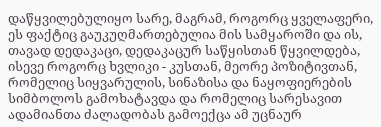დაწყვილებულიყო სარე, მაგრამ, როგორც ყველაფერი, ეს ფაქტიც გაუკუღმართებულია მის სამყაროში და ის, თავად დედაკაცი, დედაკაცურ საწყისთან წყვილდება, ისევე როგორც ხვლიკი - კუსთან, მეორე პოზიტივთან, რომელიც სიყვარულის, სინაზისა და ნაყოფიერების სიმბოლოს გამოხატავდა და რომელიც სარესავით ადამიანთა ძალადობას გამოექცა ამ უცნაურ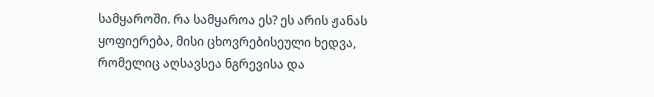სამყაროში. რა სამყაროა ეს? ეს არის ჟანას ყოფიერება, მისი ცხოვრებისეული ხედვა, რომელიც აღსავსეა ნგრევისა და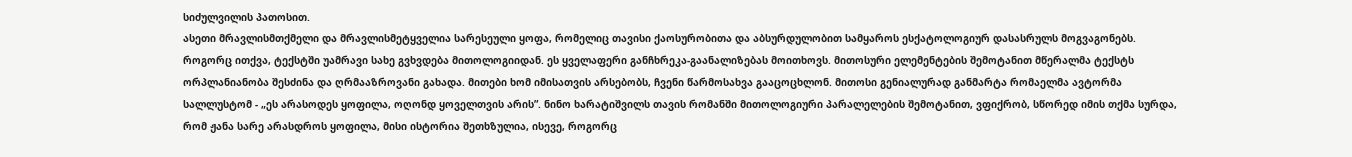სიძულვილის პათოსით.
ასეთი მრავლისმთქმელი და მრავლისმეტყველია სარესეული ყოფა, რომელიც თავისი ქაოსურობითა და აბსურდულობით სამყაროს ესქატოლოგიურ დასასრულს მოგვაგონებს.
როგორც ითქვა, ტექსტში უამრავი სახე გვხვდება მითოლოგიიდან. ეს ყველაფერი განჩხრეკა-გაანალიზებას მოითხოვს. მითოსური ელემენტების შემოტანით მწერალმა ტექსტს ორპლანიანობა შესძინა და ღრმააზროვანი გახადა. მითები ხომ იმისათვის არსებობს, ჩვენი წარმოსახვა გააცოცხლონ. მითოსი გენიალურად განმარტა რომაელმა ავტორმა სალლუსტომ - „ეს არასოდეს ყოფილა, ოღონდ ყოველთვის არის”. ნინო ხარატიშვილს თავის რომანში მითოლოგიური პარალელების შემოტანით, ვფიქრობ, სწორედ იმის თქმა სურდა, რომ ჟანა სარე არასდროს ყოფილა, მისი ისტორია შეთხზულია, ისევე, როგორც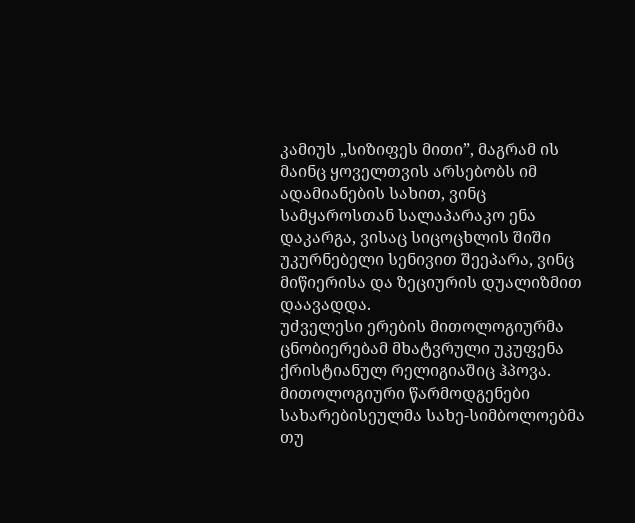კამიუს „სიზიფეს მითი”, მაგრამ ის მაინც ყოველთვის არსებობს იმ ადამიანების სახით, ვინც სამყაროსთან სალაპარაკო ენა დაკარგა, ვისაც სიცოცხლის შიში უკურნებელი სენივით შეეპარა, ვინც მიწიერისა და ზეციურის დუალიზმით დაავადდა.
უძველესი ერების მითოლოგიურმა ცნობიერებამ მხატვრული უკუფენა ქრისტიანულ რელიგიაშიც ჰპოვა. მითოლოგიური წარმოდგენები სახარებისეულმა სახე-სიმბოლოებმა თუ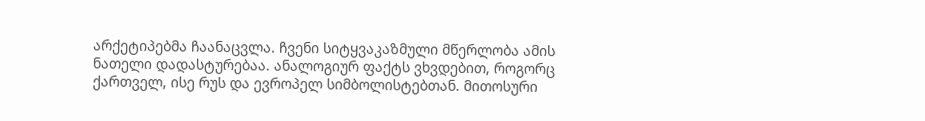არქეტიპებმა ჩაანაცვლა. ჩვენი სიტყვაკაზმული მწერლობა ამის ნათელი დადასტურებაა. ანალოგიურ ფაქტს ვხვდებით, როგორც ქართველ, ისე რუს და ევროპელ სიმბოლისტებთან. მითოსური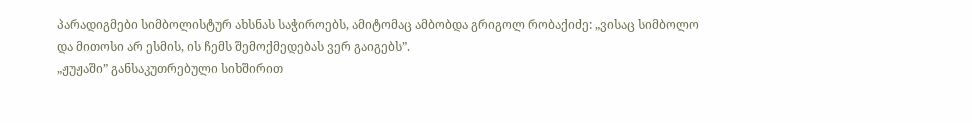პარადიგმები სიმბოლისტურ ახსნას საჭიროებს, ამიტომაც ამბობდა გრიგოლ რობაქიძე: „ვისაც სიმბოლო და მითოსი არ ესმის, ის ჩემს შემოქმედებას ვერ გაიგებს”.
„ჟუჟაში” განსაკუთრებული სიხშირით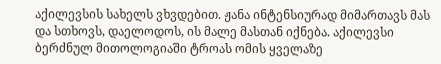აქილევსის სახელს ვხვდებით. ჟანა ინტენსიურად მიმართავს მას და სთხოვს, დაელოდოს, ის მალე მასთან იქნება. აქილევსი ბერძნულ მითოლოგიაში ტროას ომის ყველაზე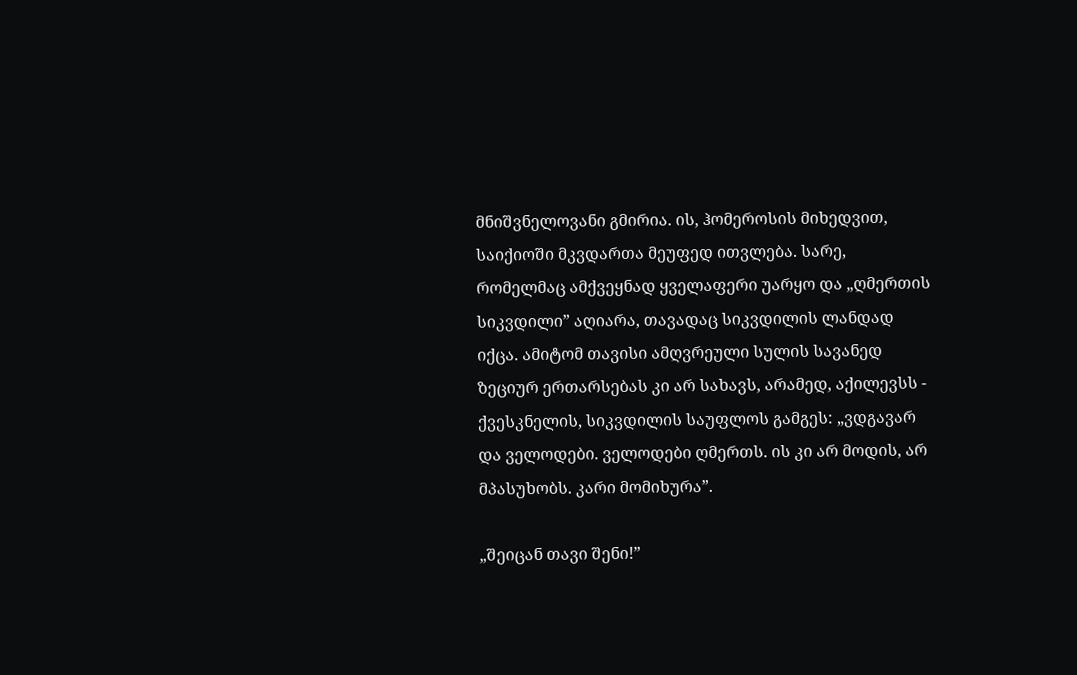მნიშვნელოვანი გმირია. ის, ჰომეროსის მიხედვით, საიქიოში მკვდართა მეუფედ ითვლება. სარე, რომელმაც ამქვეყნად ყველაფერი უარყო და „ღმერთის სიკვდილი” აღიარა, თავადაც სიკვდილის ლანდად იქცა. ამიტომ თავისი ამღვრეული სულის სავანედ ზეციურ ერთარსებას კი არ სახავს, არამედ, აქილევსს - ქვესკნელის, სიკვდილის საუფლოს გამგეს: „ვდგავარ და ველოდები. ველოდები ღმერთს. ის კი არ მოდის, არ მპასუხობს. კარი მომიხურა”.

„შეიცან თავი შენი!”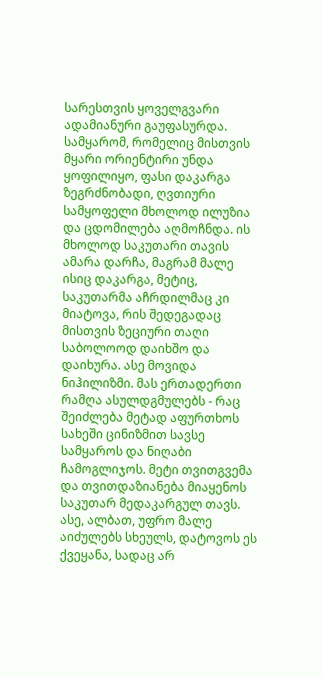სარესთვის ყოველგვარი ადამიანური გაუფასურდა. სამყარომ, რომელიც მისთვის მყარი ორიენტირი უნდა ყოფილიყო, ფასი დაკარგა ზეგრძნობადი, ღვთიური სამყოფელი მხოლოდ ილუზია და ცდომილება აღმოჩნდა. ის მხოლოდ საკუთარი თავის ამარა დარჩა, მაგრამ მალე ისიც დაკარგა, მეტიც, საკუთარმა აჩრდილმაც კი მიატოვა, რის შედეგადაც მისთვის ზეციური თაღი საბოლოოდ დაიხშო და დაიხურა. ასე მოვიდა ნიჰილიზმი. მას ერთადერთი რამღა ასულდგმულებს - რაც შეიძლება მეტად აფურთხოს სახეში ცინიზმით სავსე სამყაროს და ნიღაბი ჩამოგლიჯოს. მეტი თვითგვემა და თვითდაზიანება მიაყენოს საკუთარ მედაკარგულ თავს. ასე, ალბათ, უფრო მალე აიძულებს სხეულს, დატოვოს ეს ქვეყანა, სადაც არ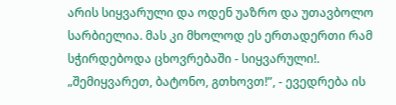არის სიყვარული და ოდენ უაზრო და უთავბოლო სარბიელია. მას კი მხოლოდ ეს ერთადერთი რამ სჭირდებოდა ცხოვრებაში - სიყვარული!. „შემიყვარეთ, ბატონო, გთხოვთ!”, - ევედრება ის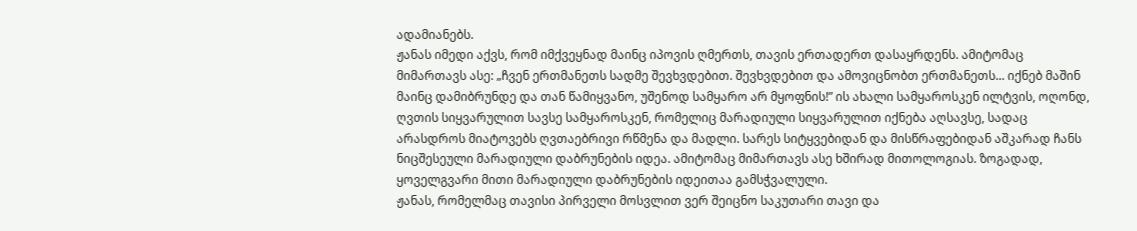ადამიანებს.
ჟანას იმედი აქვს, რომ იმქვეყნად მაინც იპოვის ღმერთს, თავის ერთადერთ დასაყრდენს. ამიტომაც მიმართავს ასე: „ჩვენ ერთმანეთს სადმე შევხვდებით. შევხვდებით და ამოვიცნობთ ერთმანეთს... იქნებ მაშინ მაინც დამიბრუნდე და თან წამიყვანო, უშენოდ სამყარო არ მყოფნის!” ის ახალი სამყაროსკენ ილტვის, ოღონდ, ღვთის სიყვარულით სავსე სამყაროსკენ, რომელიც მარადიული სიყვარულით იქნება აღსავსე, სადაც არასდროს მიატოვებს ღვთაებრივი რწმენა და მადლი. სარეს სიტყვებიდან და მისწრაფებიდან აშკარად ჩანს ნიცშესეული მარადიული დაბრუნების იდეა. ამიტომაც მიმართავს ასე ხშირად მითოლოგიას. ზოგადად, ყოველგვარი მითი მარადიული დაბრუნების იდეითაა გამსჭვალული.
ჟანას, რომელმაც თავისი პირველი მოსვლით ვერ შეიცნო საკუთარი თავი და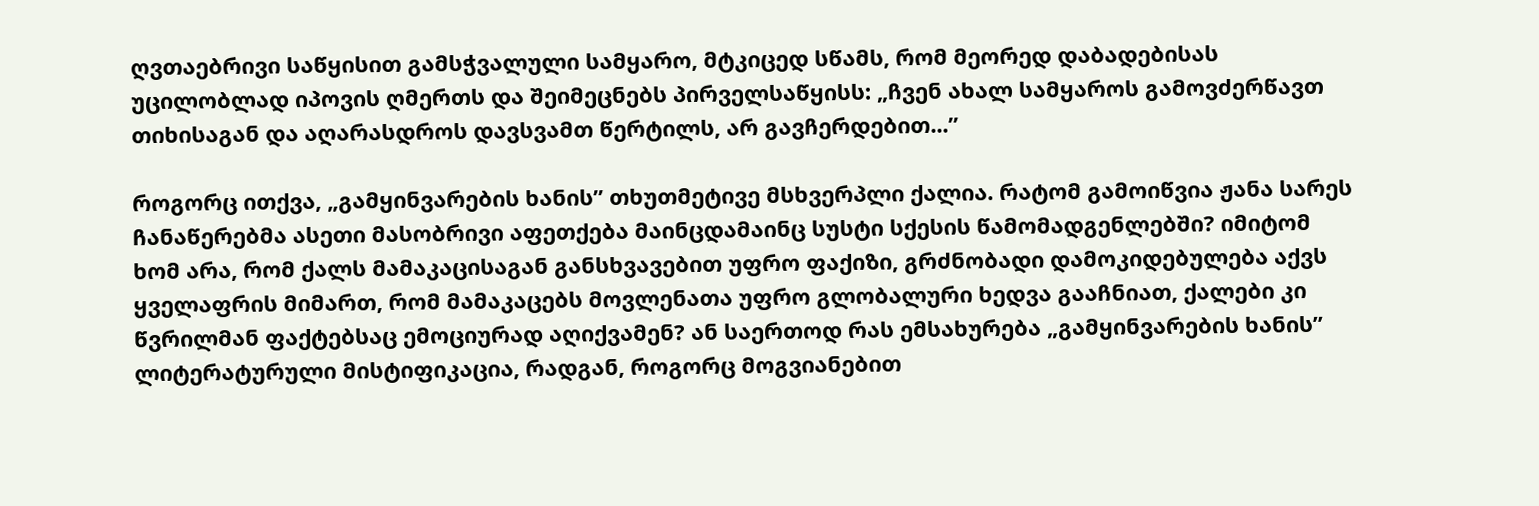ღვთაებრივი საწყისით გამსჭვალული სამყარო, მტკიცედ სწამს, რომ მეორედ დაბადებისას უცილობლად იპოვის ღმერთს და შეიმეცნებს პირველსაწყისს: „ჩვენ ახალ სამყაროს გამოვძერწავთ თიხისაგან და აღარასდროს დავსვამთ წერტილს, არ გავჩერდებით...”

როგორც ითქვა, „გამყინვარების ხანის” თხუთმეტივე მსხვერპლი ქალია. რატომ გამოიწვია ჟანა სარეს ჩანაწერებმა ასეთი მასობრივი აფეთქება მაინცდამაინც სუსტი სქესის წამომადგენლებში? იმიტომ ხომ არა, რომ ქალს მამაკაცისაგან განსხვავებით უფრო ფაქიზი, გრძნობადი დამოკიდებულება აქვს ყველაფრის მიმართ, რომ მამაკაცებს მოვლენათა უფრო გლობალური ხედვა გააჩნიათ, ქალები კი წვრილმან ფაქტებსაც ემოციურად აღიქვამენ? ან საერთოდ რას ემსახურება „გამყინვარების ხანის” ლიტერატურული მისტიფიკაცია, რადგან, როგორც მოგვიანებით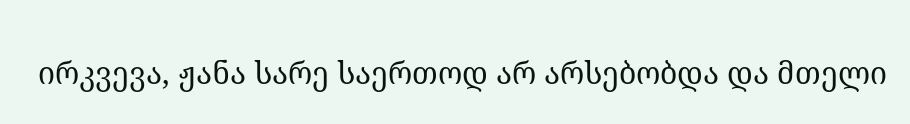ირკვევა, ჟანა სარე საერთოდ არ არსებობდა და მთელი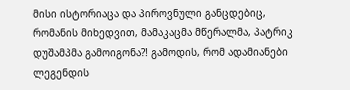მისი ისტორიაცა და პიროვნული განცდებიც, რომანის მიხედვით, მამაკაცმა მწერალმა, პატრიკ დუშამპმა გამოიგონა?! გამოდის, რომ ადამიანები ლეგენდის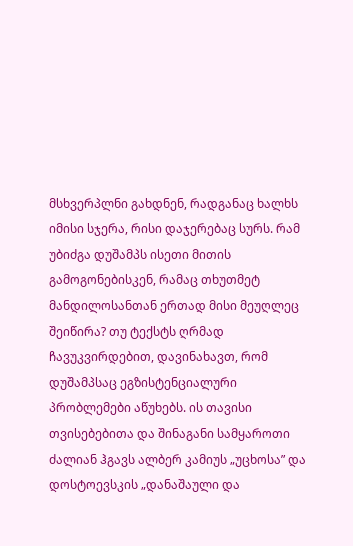მსხვერპლნი გახდნენ, რადგანაც ხალხს იმისი სჯერა, რისი დაჯერებაც სურს. რამ უბიძგა დუშამპს ისეთი მითის გამოგონებისკენ, რამაც თხუთმეტ მანდილოსანთან ერთად მისი მეუღლეც შეიწირა? თუ ტექსტს ღრმად ჩავუკვირდებით, დავინახავთ, რომ დუშამპსაც ეგზისტენციალური პრობლემები აწუხებს. ის თავისი თვისებებითა და შინაგანი სამყაროთი ძალიან ჰგავს ალბერ კამიუს „უცხოსა” და დოსტოევსკის „დანაშაული და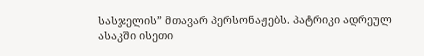სასჯელის” მთავარ პერსონაჟებს. პატრიკი ადრეულ ასაკში ისეთი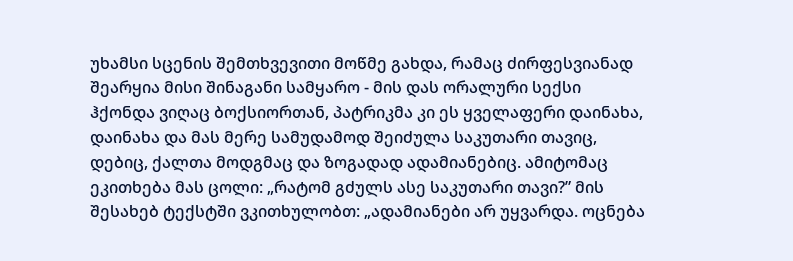უხამსი სცენის შემთხვევითი მოწმე გახდა, რამაც ძირფესვიანად შეარყია მისი შინაგანი სამყარო - მის დას ორალური სექსი ჰქონდა ვიღაც ბოქსიორთან, პატრიკმა კი ეს ყველაფერი დაინახა, დაინახა და მას მერე სამუდამოდ შეიძულა საკუთარი თავიც, დებიც, ქალთა მოდგმაც და ზოგადად ადამიანებიც. ამიტომაც ეკითხება მას ცოლი: „რატომ გძულს ასე საკუთარი თავი?” მის შესახებ ტექსტში ვკითხულობთ: „ადამიანები არ უყვარდა. ოცნება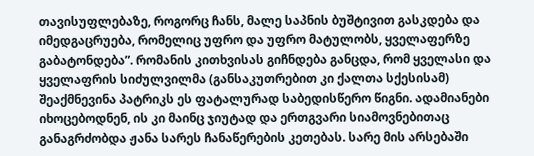თავისუფლებაზე, როგორც ჩანს, მალე საპნის ბუშტივით გასკდება და იმედგაცრუება, რომელიც უფრო და უფრო მატულობს, ყველაფერზე გაბატონდება”. რომანის კითხვისას გიჩნდება განცდა, რომ ყველასი და ყველაფრის სიძულვილმა (განსაკუთრებით კი ქალთა სქესისამ) შეაქმნევინა პატრიკს ეს ფატალურად საბედისწერო წიგნი. ადამიანები იხოცებოდნენ, ის კი მაინც ჯიუტად და ერთგვარი სიამოვნებითაც განაგრძობდა ჟანა სარეს ჩანაწერების კეთებას. სარე მის არსებაში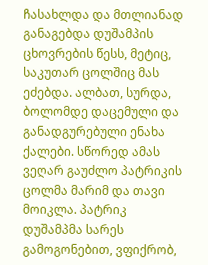ჩასახლდა და მთლიანად განაგებდა დუშამპის ცხოვრების წესს, მეტიც, საკუთარ ცოლშიც მას ეძებდა. ალბათ, სურდა, ბოლომდე დაცემული და განადგურებული ენახა ქალები. სწორედ ამას ვეღარ გაუძლო პატრიკის ცოლმა მარიმ და თავი მოიკლა. პატრიკ დუშამპმა სარეს გამოგონებით, ვფიქრობ,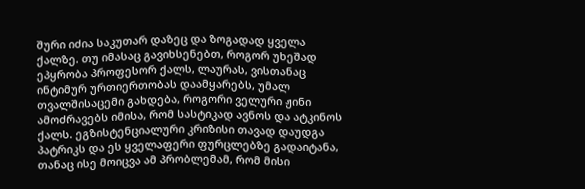შური იძია საკუთარ დაზეც და ზოგადად ყველა ქალზე. თუ იმასაც გავიხსენებთ, როგორ უხეშად ეპყრობა პროფესორ ქალს, ლაურას, ვისთანაც ინტიმურ ურთიერთობას დაამყარებს, უმალ თვალშისაცემი გახდება, როგორი ველური ჟინი ამოძრავებს იმისა, რომ სასტიკად ავნოს და ატკინოს ქალს. ეგზისტენციალური კრიზისი თავად დაუდგა პატრიკს და ეს ყველაფერი ფურცლებზე გადაიტანა, თანაც ისე მოიცვა ამ პრობლემამ, რომ მისი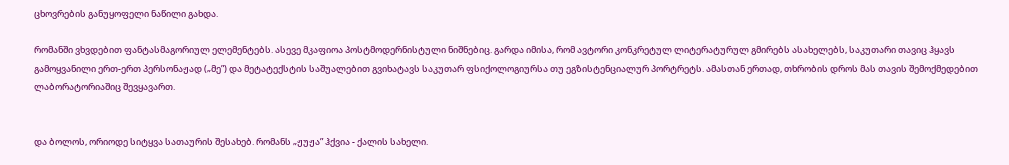ცხოვრების განუყოფელი ნაწილი გახდა.

რომანში ვხვდებით ფანტასმაგორიულ ელემენტებს. ასევე მკაფიოა პოსტმოდერნისტული ნიშნებიც. გარდა იმისა, რომ ავტორი კონკრეტულ ლიტერატურულ გმირებს ასახელებს, საკუთარი თავიც ჰყავს გამოყვანილი ერთ-ერთ პერსონაჟად („მე”) და მეტატექსტის საშუალებით გვიხატავს საკუთარ ფსიქოლოგიურსა თუ ეგზისტენციალურ პორტრეტს. ამასთან ერთად, თხრობის დროს მას თავის შემოქმედებით ლაბორატორიაშიც შევყავართ.


და ბოლოს, ორიოდე სიტყვა სათაურის შესახებ. რომანს „ჟუჟა” ჰქვია - ქალის სახელი.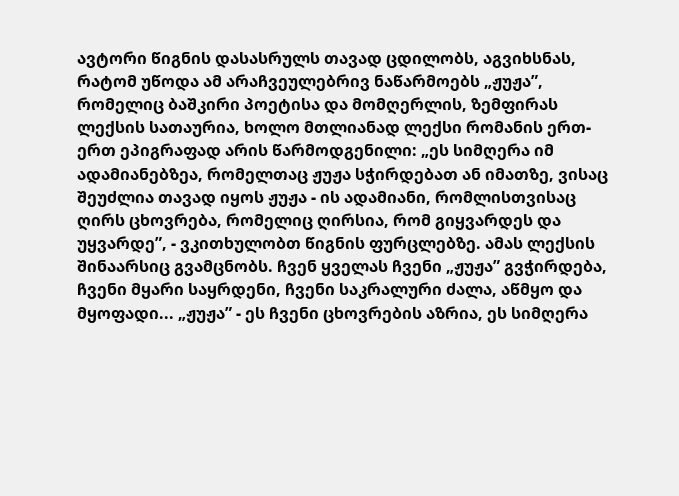ავტორი წიგნის დასასრულს თავად ცდილობს, აგვიხსნას, რატომ უწოდა ამ არაჩვეულებრივ ნაწარმოებს „ჟუჟა”, რომელიც ბაშკირი პოეტისა და მომღერლის, ზემფირას ლექსის სათაურია, ხოლო მთლიანად ლექსი რომანის ერთ-ერთ ეპიგრაფად არის წარმოდგენილი: „ეს სიმღერა იმ ადამიანებზეა, რომელთაც ჟუჟა სჭირდებათ ან იმათზე, ვისაც შეუძლია თავად იყოს ჟუჟა - ის ადამიანი, რომლისთვისაც ღირს ცხოვრება, რომელიც ღირსია, რომ გიყვარდეს და უყვარდე”, - ვკითხულობთ წიგნის ფურცლებზე. ამას ლექსის შინაარსიც გვამცნობს. ჩვენ ყველას ჩვენი „ჟუჟა” გვჭირდება, ჩვენი მყარი საყრდენი, ჩვენი საკრალური ძალა, აწმყო და მყოფადი... „ჟუჟა” - ეს ჩვენი ცხოვრების აზრია, ეს სიმღერა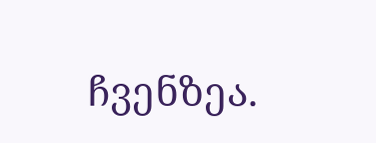ჩვენზეა.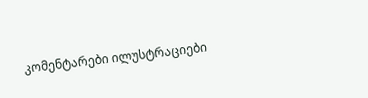კომენტარები ილუსტრაციები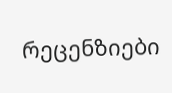რეცენზიები